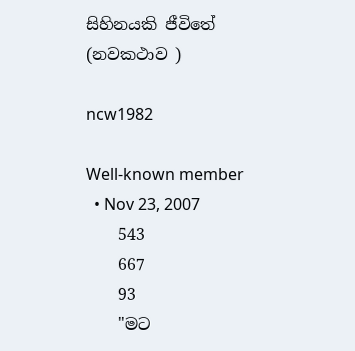සිහිනයකි ජීවිතේ (නවකථාව )

ncw1982

Well-known member
  • Nov 23, 2007
    543
    667
    93
    "මට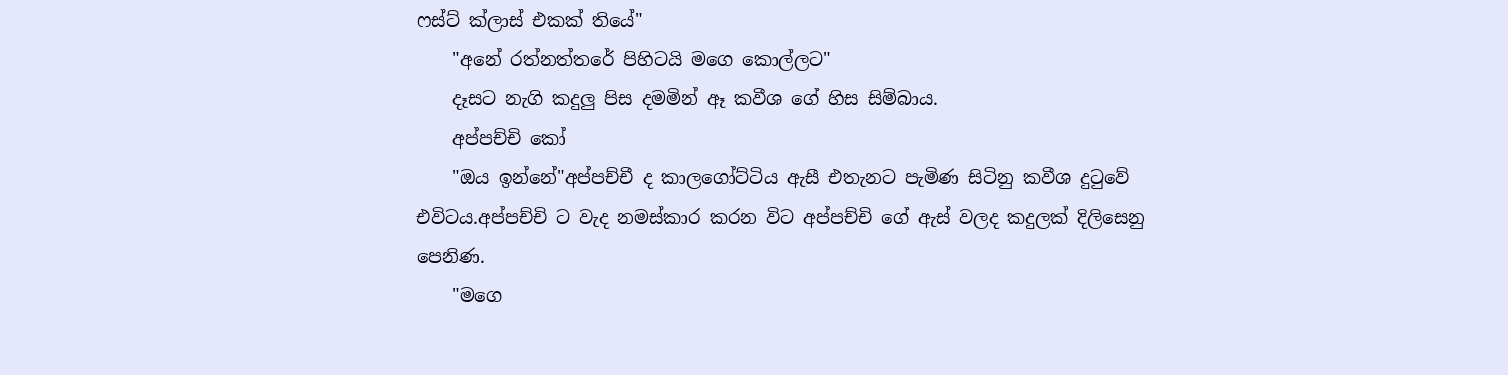ෆස්ට් ක්ලාස් එකක් තියේ"
    "අනේ රත්නත්තරේ පිහිටයි මගෙ කොල්ලට"
    දෑසට නැගි කදුලු පිස දමමින් ඈ කවීශ ගේ හිස සිම්බාය.
    අප්පච්චි කෝ
    "ඔය ඉන්නේ"අප්පච්චී ද කාලගෝට්ටිය ඇසී එතැනට පැමිණ සිටිනු කවීශ දුටුවේ එවිටය.අප්පච්චි ට වැද නමස්කාර කරන විට අප්පච්චි ගේ ඇස් වලද කදුලක් දිලිසෙනු පෙනිණ.
    "මගෙ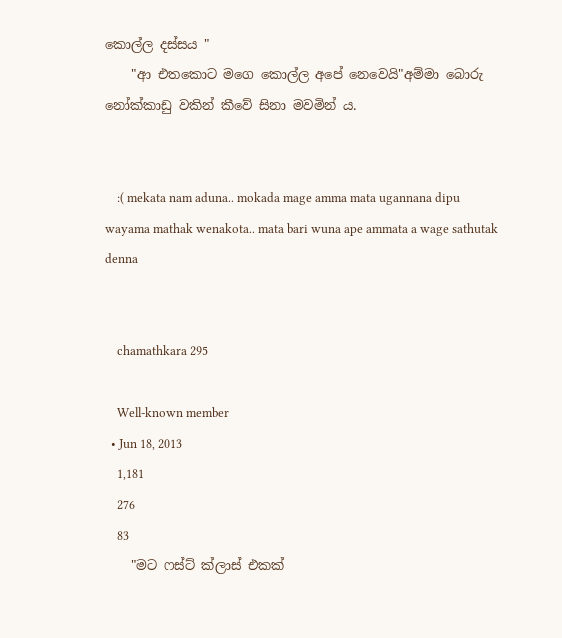කොල්ල දස්සය "
    "ආ එතකොට මගෙ කොල්ල අපේ නෙවෙයි"අම්මා බොරු නෝක්කාඩු වකින් කීවේ සිනා මවමින් ය.


    :( mekata nam aduna.. mokada mage amma mata ugannana dipu wayama mathak wenakota.. mata bari wuna ape ammata a wage sathutak denna


    chamathkara 295

    Well-known member
  • Jun 18, 2013
    1,181
    276
    83
    "මට ෆස්ට් ක්ලාස් එකක්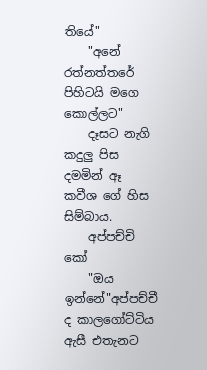තියේ"
    "අනේ රත්නත්තරේ පිහිටයි මගෙ කොල්ලට"
    දෑසට නැගි කදුලු පිස දමමින් ඈ කවීශ ගේ හිස සිම්බාය.
    අප්පච්චි කෝ
    "ඔය ඉන්නේ"අප්පච්චී ද කාලගෝට්ටිය ඇසී එතැනට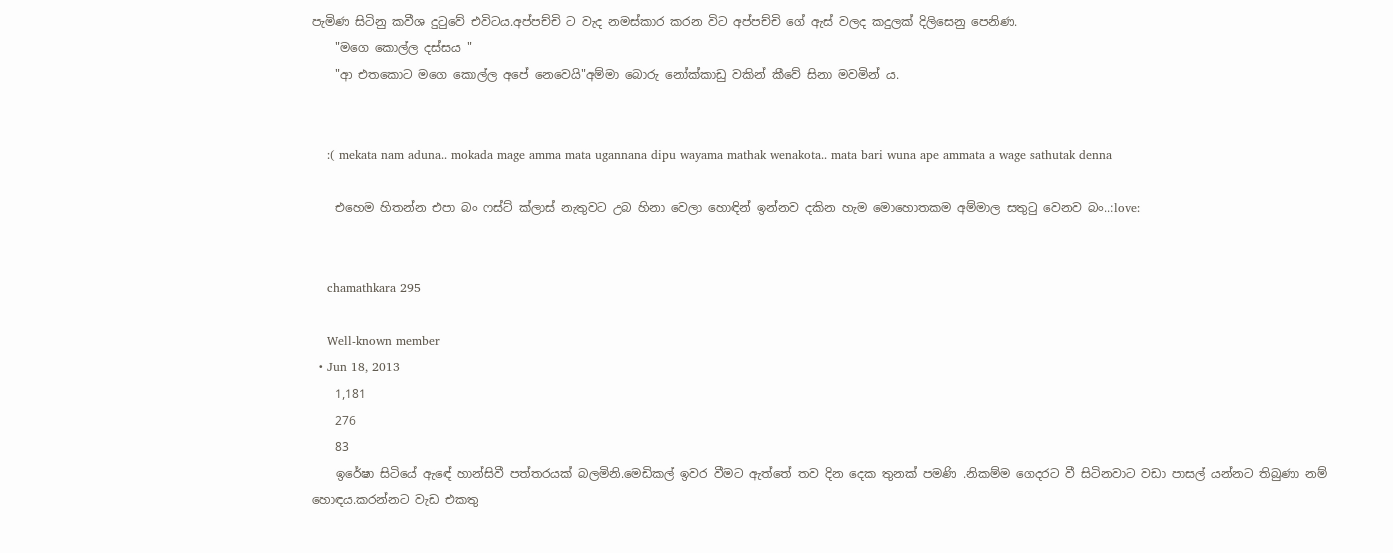පැමිණ සිටිනු කවීශ දුටුවේ එවිටය.අප්පච්චි ට වැද නමස්කාර කරන විට අප්පච්චි ගේ ඇස් වලද කදුලක් දිලිසෙනු පෙනිණ.
    "මගෙ කොල්ල දස්සය "
    "ආ එතකොට මගෙ කොල්ල අපේ නෙවෙයි"අම්මා බොරු නෝක්කාඩු වකින් කීවේ සිනා මවමින් ය.


    :( mekata nam aduna.. mokada mage amma mata ugannana dipu wayama mathak wenakota.. mata bari wuna ape ammata a wage sathutak denna

    එහෙම හිතන්න එපා බං ෆස්ට් ක්ලාස් නැතුවට උබ හිනා වෙලා හොඳින් ඉන්නව දකින හැම මොහොතකම අම්මාල සතුටු වෙනව බං..:love:


    chamathkara 295

    Well-known member
  • Jun 18, 2013
    1,181
    276
    83
    ඉරේෂා සිටියේ ඇඳේ හාන්සිවී පත්තරයක් බලමිනි.මෙඩිකල් ඉවර වීමට ඇත්තේ තව දින දෙක තුනක් පමණි .නිකම්ම ගෙදරට වී සිටිනවාට වඩා පාසල් යන්නට තිබුණා නම් හොඳය.කරන්නට වැඩ එකතු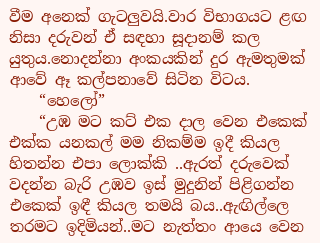වීම අනෙක් ගැටලුවයි.වාර විභාගයට ළඟ නිසා දරුවන් ඒ සඳහා සූදානම් කල යුතුය.නොදන්නා අංකයකින් දුර ඇමතුමක් ආවේ ඈ කල්පනාවේ සිටින විටය.
    “හෙලෝ”
    “උඹ මට කට් එක දාල වෙන එකෙක් එක්ක යනකල් මම නිකම්ම ඉදී කියල හිතන්න එපා ලොක්කි ..ඇරත් දරුවෙක් වදන්න බැරි උඹව ඉස් මුදුනින් පිළිගන්න එකෙක් ඉඳී කියල තමයි බය..ඇඟිල්ලෙ තරමට ඉදිමියන්..මට නැත්තං ආයෙ වෙන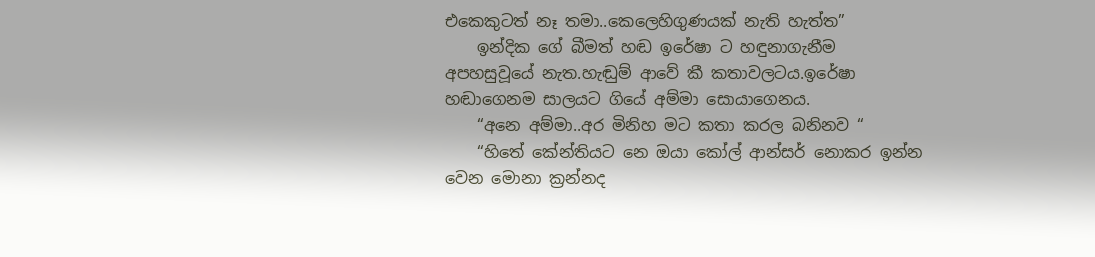එකෙකුටත් නෑ තමා..කෙලෙහිගුණයක් නැති හැත්ත”
    ඉන්දික ගේ බීමත් හඬ ඉරේෂා ට හඳුනාගැනීම අපහසුවූයේ නැත.හැඬුම් ආවේ කී කතාවලටය.ඉරේෂා හඬාගෙනම සාලයට ගියේ අම්මා සොයාගෙනය.
    “අනෙ අම්මා..අර මිනිහ මට කතා කරල බනිනව “
    “හිතේ කේන්තියට නෙ ඔයා කෝල් ආන්සර් නොකර ඉන්න වෙන මොනා ක්‍රන්නද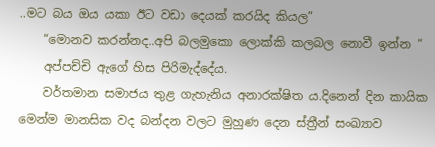..මට බය ඔය යකා ඊට වඩා දෙයක් කරයිද කියල”
    “මොනව කරන්නද..අපි බලමුකො ලොක්කි කලබල නොවී ඉන්න “
    අප්පච්චි ඇගේ හිස පිරිමැද්දේය.
    වර්තමාන සමාජය තුළ ගැහැනිය අනාරක්ෂිත ය.දිනෙන් දින කායික මෙන්ම මානසික වද බන්දන වලට මුහුණ දෙන ස්ත්‍රීන් සංඛ්‍යාව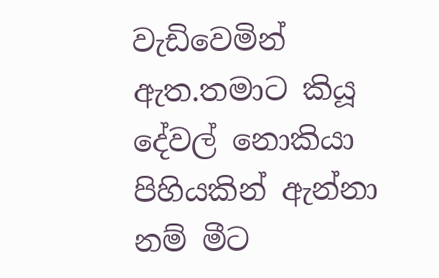වැඩිවෙමින් ඇත.තමාට කියූ දේවල් නොකියා පිහියකින් ඇන්නා නම් මීට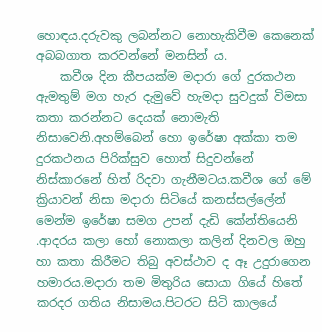හොඳය.දරුවකු ලබන්නට නොහැකිවීම කෙනෙක් අබබගාත කරවන්නේ මනසින්‍ ය.
    කවීශ දින කීපයක්ම මදාරා ගේ දුරකථන ඇමතුම් මග හැර දැමුවේ හැමදා සුවදුක් විමසා කතා කරන්නට දෙයක් නොමැති නිසාවෙනි.අහම්බෙන් හො ඉරේෂා අක්කා තම දුරකථනය පිරික්සුව හොත් සිදුවන්නේ නිස්කාරනේ හිත් රිදවා ගැනීමටය.කවීශ ගේ මේ ක්‍රියාවන්‍ නිසා මදාරා සිටියේ කනස්සල්ලේන් මෙන්ම ඉරේෂා සමග උපන් දැඩි කේන්තියෙනි .ආදරය කලා හෝ නොකලා කලින් දිනවල ඔහු හා කතා කිරීමට තිබු අවස්ථාව ද ඈ උදුරාගෙන හමාරය.මදාරා තම මිතුරිය සොයා ගියේ හිතේ කරදර ගතිය නිසාමය.පිටරට සිටි කාලයේ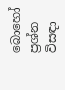බොහෝ ප්‍රශ්න විසඳා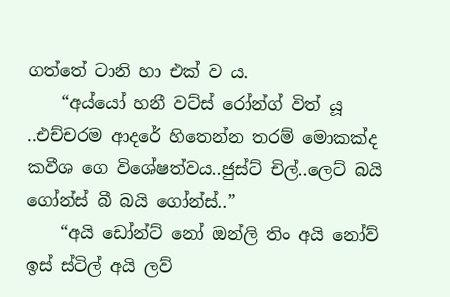ගත්තේ ටානි හා එක් ව ය.
    “අය්යෝ හනී වට්ස් රෝන්ග් විත් යූ ..එච්චරම ආදරේ හිතෙන්න තරම් මොකක්ද කවීශ ගෙ විශේෂත්වය..ජුස්ට් චිල්..ලෙට් බයි ගෝන්ස් බී බයි ගෝන්ස්..”
    “අයි ඩෝන්ට් නෝ ඔන්ලි තිං අයි නෝව් ඉස් ස්ටිල් අයි ලව්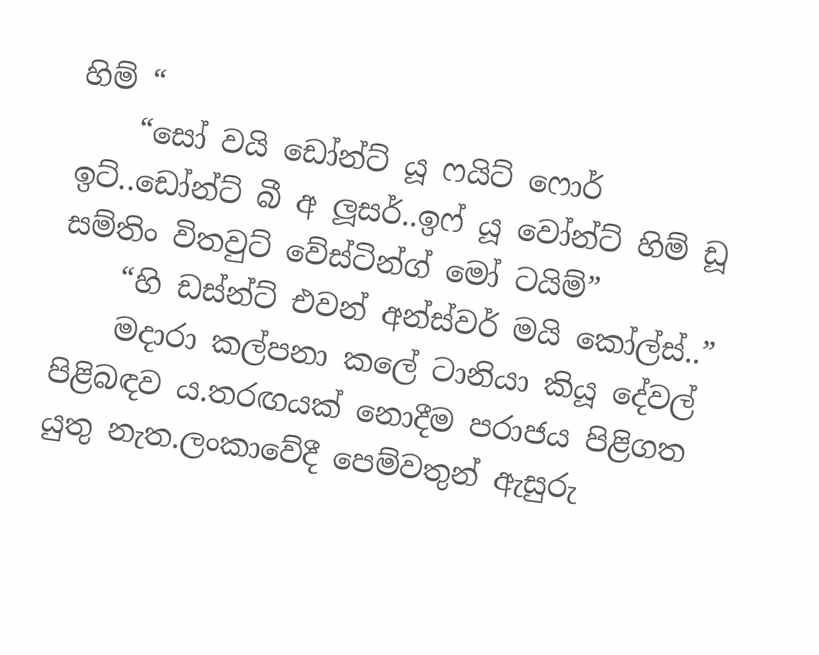හිම් “
    “සෝ වයි ඩෝන්ට් යූ ෆයිට් ෆොර් ඉට්..ඩෝන්ට් බී අ ලූසර්..ඉෆ් යූ වෝන්ට් හිම් ඩූ සම්තිං විතවුට් වේස්ටින්ග් මෝ ටයිම්”
    “හි ඩස්න්ට් එවන් අන්ස්වර් මයි කෝල්ස්..”
    මදාරා කල්පනා කලේ ටානියා කියූ දේවල් පිළිබඳව ය.තරඟයක් නොදීම පරාජය පිළිගත යුතු නැත.ලංකාවේදී පෙම්වතුන් ඇසුරු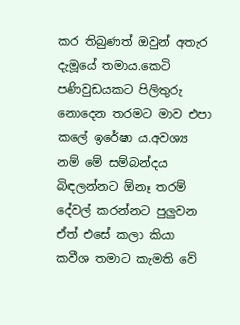කර තිබුණත් ඔවුන් අතැර දැමූයේ තමාය.කෙටි පණිවුඩයකට පිලිතුරු නොදෙන තරමට මාව එපා කලේ ඉරේෂා ය.අවශ්‍ය නම් මේ සම්බන්දය බිඳලන්නට ඕනෑ තරම් දේවල් කරන්නට පුලුවන ඒත් එසේ කලා කියා කවීශ තමාට කැමති වේ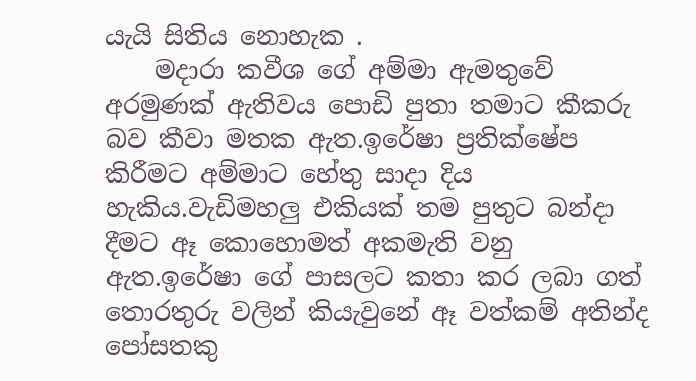යැයි සිතිය නොහැක .
    මදාරා කවීශ ගේ අම්මා ඇමතුවේ අරමුණක් ඇතිවය පොඩි පුතා තමාට කීකරු බව කීවා මතක ඇත.ඉරේෂා ප්‍රතික්ෂේප කිරීමට අම්මාට හේතු සාදා දිය හැකිය.වැඩිමහලු එකියක් තම පුතුට බන්දා දීමට ඈ කොහොමත් අකමැති වනු ඇත.ඉරේෂා ගේ පාසලට කතා කර ලබා ගත් තොරතුරු වලින් කියැවුනේ ඈ වත්කම් අතින්ද පෝසතකු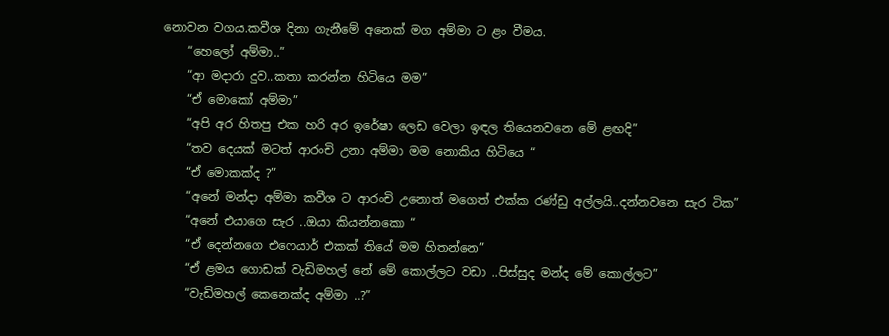නොවන වගය.කවීශ දිනා ගැනීමේ අනෙක් මග අම්මා ට ළං වීමය.
    “හෙලෝ අම්මා..”
    “ආ මදාරා දුව..කතා කරන්න හිටියෙ මම”
    “ඒ මොකෝ අම්මා”
    “අපි අර හිතපු එක හරි අර ඉරේෂා ලෙඩ වෙලා ඉඳල තියෙනවනෙ මේ ළඟදි”
    “තව දෙයක් මටත් ආරංචි උනා අම්මා මම නොකිය හිටියෙ “
    “ඒ මොකක්ද ?”
    “අනේ මන්දා අම්මා කවීශ ට ආරංචි උනොත් මගෙත් එක්ක රණ්ඩු අල්ලයි..දන්නවනෙ සැර ටික”
    “අනේ එයාගෙ සැර ..ඔයා කියන්නකො “
    “ඒ දෙන්නගෙ එෆෙයාර් එකක් තියේ මම හිතන්නෙ”
    “ඒ ළමය ගොඩක් වැඩිමහල් නේ මේ කොල්ලට වඩා ..පිස්සුද මන්ද මේ කොල්ලට”
    “වැඩිමහල් කෙනෙක්ද අම්මා ..?”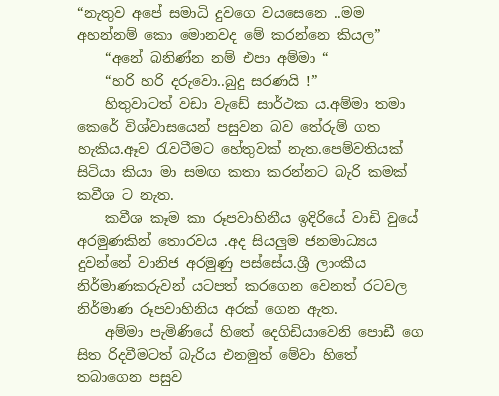“නැතුව අපේ සමාධි දුවගෙ වයසෙනෙ ..මම අහන්නම් කො මොනවද මේ කරන්නෙ කියල”
    “අනේ බනිණ්න නම් එපා අම්මා “
    “හරි හරි දරුවො..බුදු සරණයි !”
    හිතුවාටත් වඩා වැඩේ සාර්ථක ය.අම්මා තමා කෙරේ විශ්වාසයෙන් පසුවන බව තේරුම් ගත හැකිය.ඈව රැවටීමට හේතුවක් නැත.පෙම්වතියක් සිටියා කියා මා සමඟ කතා කරන්නට බැරි කමක් කවීශ ට නැත.
    කවීශ කෑම කා රූපවාහිනීය ඉදිරියේ වාඩි වුයේ අරමුණකින් තොරවය .අද සියලුම ජනමාධ්‍යය දුවන්නේ වානිජ අරමුණු පස්සේය.ශ්‍රී ලාංකීය නිර්මාණකරුවන් යටපත් කරගෙන වෙනත් රටවල නිර්මාණ රූපවාහිනිය අරක් ගෙන ඇත.
    අම්මා පැමිණියේ හිතේ දෙගිඩියාවෙනි පොඩී ගෙ සිත රිදවීමටත් බැරිය එනමුත් මේවා හිතේ තබාගෙන පසුව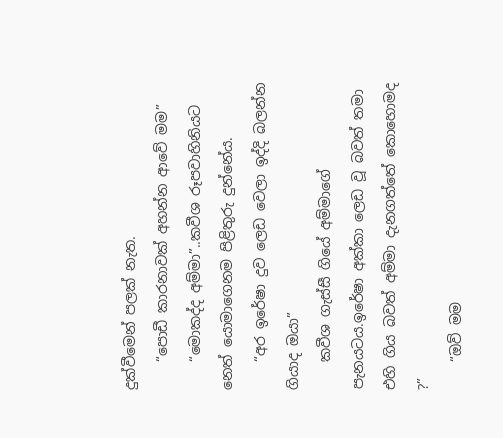දුක්වීමෙන් පලක් නැත.
    “පොඩී කාරනාවක් අහන්න ආවේ මම”
    “මොකද්ද අම්මා”..කවීශ රූපවාහිනියට නෙත් යොමාගෙනම පිළිතුරු දුන්නේය.
    “අර ඉරේෂා දුව ලෙඩ වෙලා ඉද්දි බලන්න ගියාද ඔයා”
    කවීශ ගැස්සී ගියේ අම්මාගේ පැනයටය.ඉරේෂා අක්කා ලෙඩ වූ බවත් තමා එහි ගිය බවත් අම්මා දැනගත්තේ කොහොමද ?”
    “ඔව් මම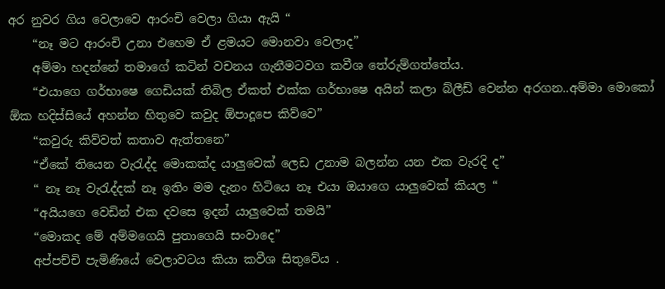අර නුවර ගිය වෙලාවෙ ආරංචි වෙලා ගියා ඇයි “
    “නෑ මට ආරංචි උනා එහෙම ඒ ළමයට මොනවා වෙලාද”
    අම්මා හදන්නේ තමාගේ කටින් වචනය ගැනීමටවග කවීශ තේරුම්ගත්තේය.
    “එයාගෙ ගර්භාෂෙ ගෙඩියක් තිබිල ඒකත් එක්ක ගර්භාෂෙ අයින් කලා බ්ලීඩ් වෙන්න අරගන..අම්මා මොකෝ ඕක හදිස්සියේ අහන්න හිතුවෙ කවුද ඕපාදූපෙ කිව්වෙ”
    “කවුරු කිව්වත් කතාව ඇත්තනෙ”
    “ඒකේ තියෙන වැරැද්ද මොකක්ද යාලුවෙක් ලෙඩ උනාම බලන්න යන එක වැරදි ද”
    “ නෑ නෑ වැරැද්දක් නෑ ඉතිං මම දැනං හිටියෙ නෑ එයා ඔයාගෙ යාලුවෙක් කියල “
    “අයියගෙ වෙඩින් එක දවසෙ ඉදන් යාලුවෙක් තමයි”
    “මොකද මේ අම්මගෙයි පුතාගෙයි සංවාදෙ”
    අප්පච්චි පැමිණියේ වෙලාවටය කියා කවීශ සිතුවේය .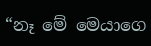“නෑ මේ මෙයාගෙ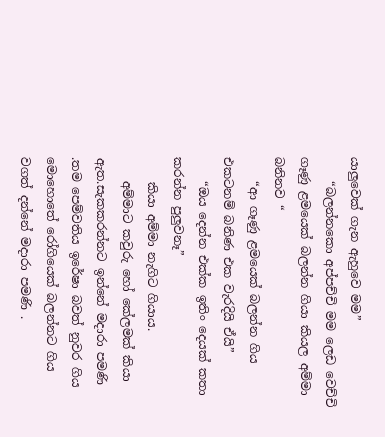යාලුවෙක් ගැන ඇහුවෙ මම”
    “බලන්නකො අප්පච්චි මම ලෙඩ වෙච්චි ගෑණු ළමයෙක් බලන්න ගියා කියල අම්මා බනිනව “
    “ආ ගෑණු ළමයෙක් බලන්න ගිය එකටනම් බනිණ එක වැරදියි ඒයි”
    “ඔය දෙන්න එක්ක ඉතිං දෙයක් කතා කරන්න පුලුවනෑ”
    කියා අම්මා නැගිට ගියාය.
    අම්මාට කවුරු හෝ කේලමක් කියා ඇත.සැකකරන්නට ඉන්නේ මදාරා පමණි .තම පෙම්වතිය ඉරේෂා බවත් නුවර ගිය මොහොතේ රෝගියෙක් බලන්නට ගිය වගත් දන්නේ මදාරා පමණි .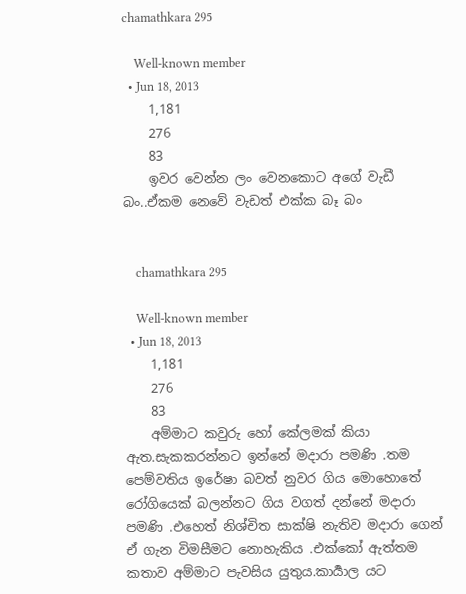chamathkara 295

    Well-known member
  • Jun 18, 2013
    1,181
    276
    83
    ඉවර වෙන්න ලං වෙනකොට අගේ වැඩී බං..ඒකම නෙවේ වැඩත් එක්ක බෑ බං


    chamathkara 295

    Well-known member
  • Jun 18, 2013
    1,181
    276
    83
    අම්මාට කවුරු හෝ කේලමක් කියා ඇත.සැකකරන්නට ඉන්නේ මදාරා පමණි .තම පෙම්වතිය ඉරේෂා බවත් නුවර ගිය මොහොතේ රෝගියෙක් බලන්නට ගිය වගත් දන්නේ මදාරා පමණි .එහෙත් නිශ්චිත සාක්ෂි නැතිව මදාරා ගෙන් ඒ ගැන විමසීමට නොහැකිය .එක්කෝ ඇත්තම කතාව අම්මාට පැවසිය යුතුය.කාර්‍යාල යට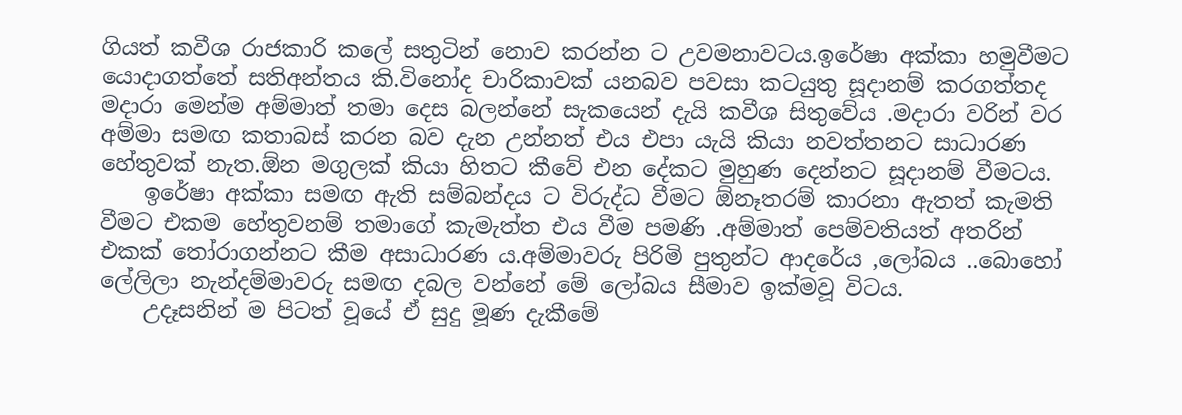ගියත් කවීශ රාජකාරි කලේ සතුටින් නොව කරන්න ට උවමනාවටය.ඉරේෂා අක්කා හමුවීමට යොදාගත්තේ සතිඅන්තය කි.විනෝද චාරිකාවක් යනබව පවසා කටයුතු සූදානම් කරගත්තද මදාරා මෙන්ම අම්මාත් තමා දෙස බලන්නේ සැකයෙන් දැයි කවීශ සිතුවේය .මදාරා වරින් වර අම්මා සමඟ කතාබස් කරන බව දැන උන්නත් එය එපා යැයි කියා නවත්තනට සාධාරණ හේතුවක් නැත.ඕන මගුලක් කියා හිතට කීවේ එන දේකට මුහුණ දෙන්නට සූදානම් වීමටය.
    ඉරේෂා අක්කා සමඟ ඇති සම්බන්දය ට විරුද්ධ වීමට ඕනෑතරම් කාරනා ඇතත් කැමති වීමට එකම හේතුවනම් තමාගේ කැමැත්ත එය වීම පමණි .අම්මාත් පෙම්වතියත් අතරින් එකක් තෝරාගන්නට කීම අසාධාරණ ය.අම්මාවරු පිරිමි පුතුන්ට ආදරේය ,ලෝබය ..බොහෝ ලේලිලා නැන්දම්මාවරු සමඟ දබල වන්නේ මේ ලෝබය සීමාව ඉක්මවූ විටය.
    උදෑසනින් ම පිටත් වූයේ ඒ සුදු මූණ දැකීමේ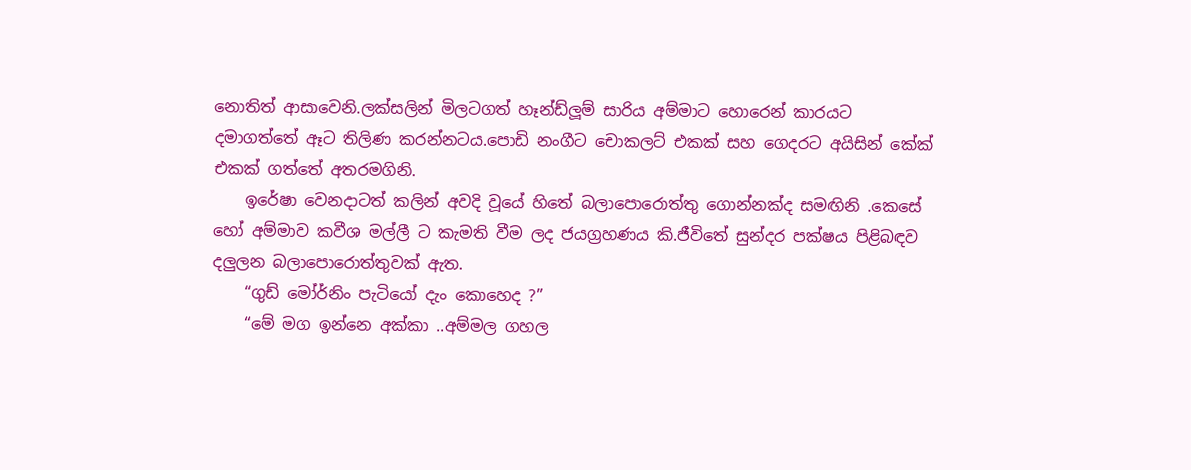නොතිත් ආසාවෙනි.ලක්සලින් මිලටගත් හෑන්ඩ්ලූම් සාරිය අම්මාට හොරෙන් කාරයට දමාගත්තේ ඈට තිලිණ කරන්නටය.පොඩි නංගීට චොකලට් එකක් සහ ගෙදරට අයිසින් කේක් එකක් ගත්තේ අතරමගිනි.
    ඉරේෂා වෙනදාටත් කලින් අවදි වූයේ හිතේ බලාපොරොත්තු ගොන්නක්ද සමඟිනි .කෙසේ හෝ අම්මාව කවීශ මල්ලී ට කැමති වීම ලද ජයග්‍රහණය කි.ජීවිතේ සුන්දර පක්ෂය පිළිබඳව දලුලන බලාපොරොත්තුවක් ඇත.
    “ගුඩ් මෝර්නිං පැටියෝ දැං කොහෙද ?”
    “මේ මග ඉන්නෙ අක්කා ..අම්මල ගහල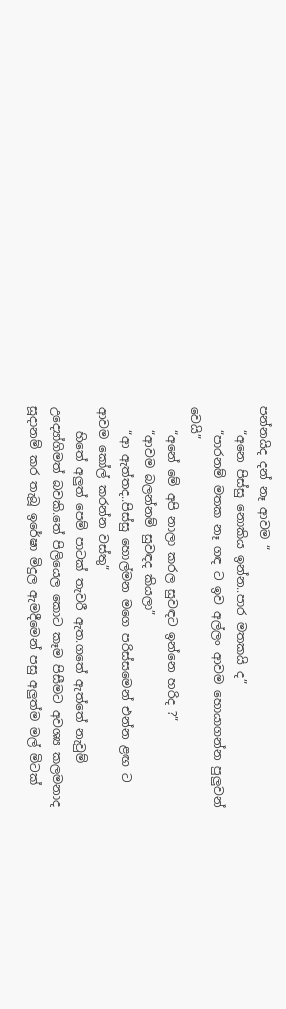පන්නයිද දන් නෑ ආවම “
    “අනෙ පිස්සු නොකිය ඉන්න..පාර මතකයි ද”
    “පාරනම් මතක නෑ ගඳ ට ඉව අල්ලං ආවම හොයාගන්න පුලුවන් වෙයි”
    “අනේ මේ අපි නාලා කරල සුවඳට ඉන්නෙ හරිද ?”
    “ආවම බලන්නම් සුවඳද කියලා”
    “ආ ඇත්තද..පිස්සු හොල්මන මගෙ පරිස්සමෙන් එන්න ළඟ ට ආවම කෝල් කරන්න වස්තු”
    හිතේ අලුත් පෙම් පාටක් තැවරී ඇත.ගතේ ඇත්තේ නැවුම් උද්‍යෝගිමත් බවකි.තේ පිලියෙල කොට කෑම පිසීමට අවශ්‍ය කලමනාද සූදානම් කර තැබූ ඉරේෂා මිදුල ඇමදීමෙන් පසු අලුත්ම මල් මිටක්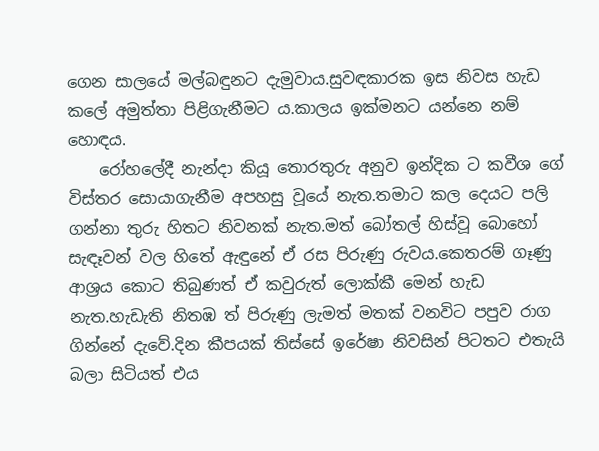ගෙන සාලයේ මල්බඳුනට දැමුවාය.සුවඳකාරක ඉස නිවස හැඩ කලේ අමුත්තා පිළිගැනීමට ය.කාලය ඉක්මනට යන්නෙ නම් හොඳය.
    රෝහලේදී නැන්දා කියූ තොරතුරු අනුව ඉන්දික ට කවීශ ගේ විස්තර සොයාගැනීම අපහසු වූයේ නැත.තමාට කල දෙයට පලි ගන්නා තුරු හිතට නිවනක් නැත.මත් බෝතල් හිස්වූ බොහෝ සැඳෑවන් වල හිතේ ඇඳුනේ ඒ රස පිරුණු රුවය.කෙතරම් ගෑණු ආශ්‍රය කොට තිබුණත් ඒ කවුරුත් ලොක්කී මෙන් හැඩ නැත.හැඩැති නිතඹ ත් පිරුණු ලැමත් මතක් වනවිට පපුව රාග ගින්නේ දැවේ.දින කීපයක් තිස්සේ ඉරේෂා නිවසින් පිටතට එතැයි බලා සිටියත් එය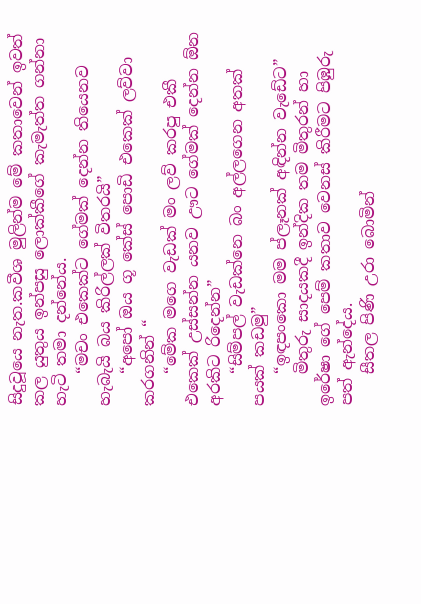සිදුවූයෙ නැත.කවීශ මුලින්ම මේ කතාවෙන් ඉවත් කල යුතුය ඉන්පසු ලොක්කීගේ කැමැත්ත ගන්නා හැටි තමා දන්නේය.
    “මචං එකෙක්ට ගේමක් දෙන්න තියෙනව හැබැයි බය කිරිල්ලක් විතරයි”
    “අපෝ ඔය ගූ කේස් පොඩි එකෙක් ලව්වා කරගනින් “
    “මේක මගෙ වැඩක් මං ලව් කරපු එකී එකෙක් උස්සන්න යනව ඌට ගේමක් දෙන්න ඕන අරකිට රිදෙන්න”
    “සිම්පල් වැඩක්නෙ බං අල්ලගෙන අතක් පයක් කඩමු”
    “ඉඳපංකො මම ප්ලෑනක් අඳින්න වැඩේට”
    මිතුරු සාදයකදී ඉන්දික තම මිතුරන් හා ඉරේෂා ගේ පෙම් කතාව වෙනස් කිරීමට පිඹුරු පත් ඇන්දේය.
    සීතල පිණි උරා බොමින්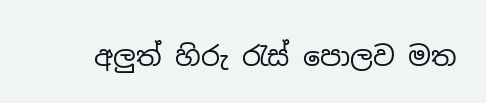අලුත් හිරු රැස් පොලව මත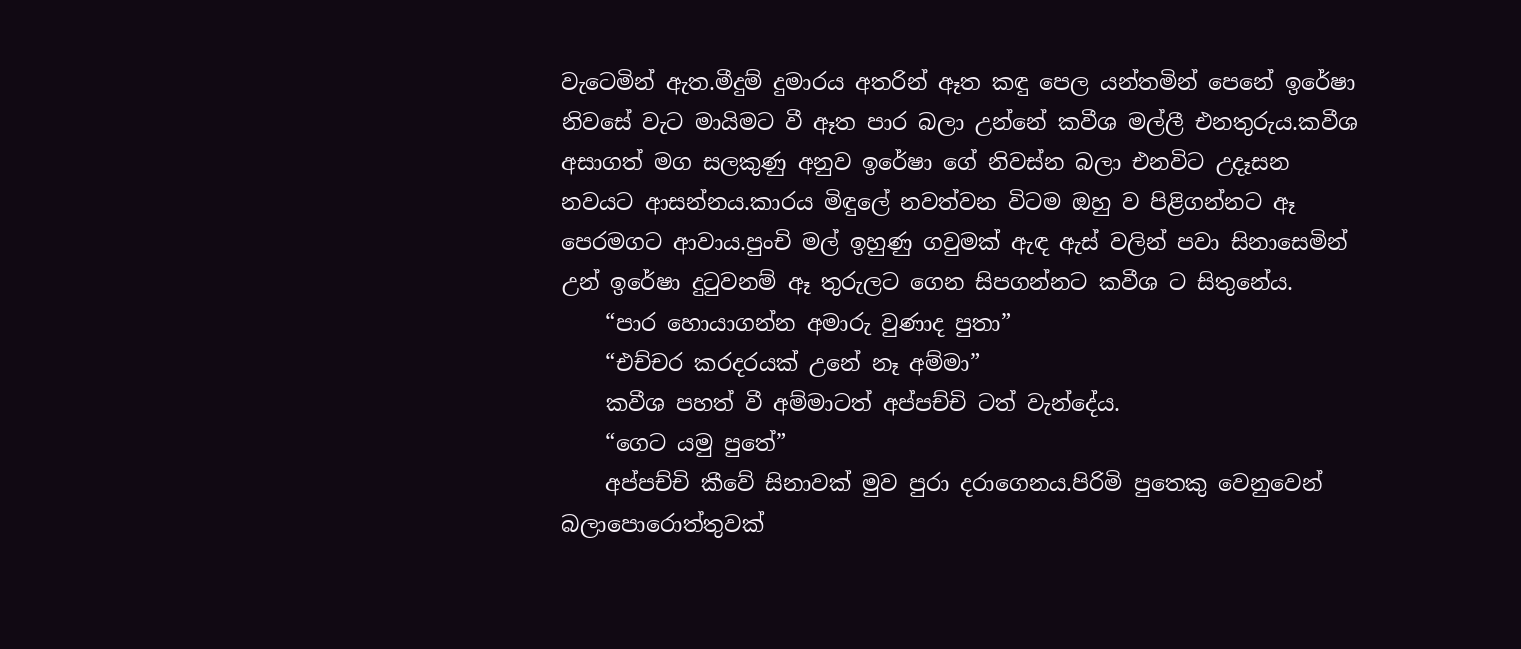වැටෙමින් ඇත.මීදුම් දුමාරය අතරින් ඈත කඳු පෙල යන්තමින් පෙනේ ඉරේෂා නිවසේ වැට මායිමට වී ඈත පාර බලා උන්නේ කවීශ මල්ලී එනතුරුය.කවීශ අසාගත් මග සලකුණු අනුව ඉරේෂා ගේ නිවස්න බලා එනවිට උදෑසන නවයට ආසන්නය.කාරය මිඳුලේ නවත්වන විටම ඔහු ව පිළිගන්නට ඈ පෙරමගට ආවාය.පුංචි මල් ඉහුණු ගවුමක් ඇඳ ඇස් වලින් පවා සිනාසෙමින් උන් ඉරේෂා දුටුවනම් ඈ තුරුලට ගෙන සිපගන්නට කවීශ ට සිතුනේය.
    “පාර හොයාගන්න අමාරු වුණාද පුතා”
    “එච්චර කරදරයක් උනේ නෑ අම්මා”
    කවීශ පහත් වී අම්මාටත් අප්පච්චි ටත් වැන්දේය.
    “ගෙට යමු පුතේ”
    අප්පච්චි කීවේ සිනාවක් මුව පුරා දරාගෙනය.පිරිමි පුතෙකු වෙනුවෙන් බලාපොරොත්තුවක්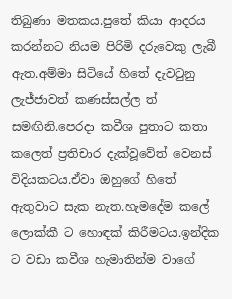තිබුණා මතකය.පුතේ කියා ආදරය කරන්නට නියම පිරිමි දරුවෙකු ලැබී ඇත.අම්මා සිටියේ හිතේ දැවටුනු ලැජ්ජාවත් කණස්සල්ල ත් සමඟිනි.පෙරදා කවීශ පුතාට කතා කලෙත් ප්‍රතිචාර දැක්වූවේත් වෙනස් විදියකටය.ඒවා ඔහුගේ හිතේ ඇතුවාට සැක නැත.හැමදේම කලේ ලොක්කී ට හොඳක් කිරීමටය.ඉන්දික ට වඩා කවීශ හැමාතින්ම වාගේ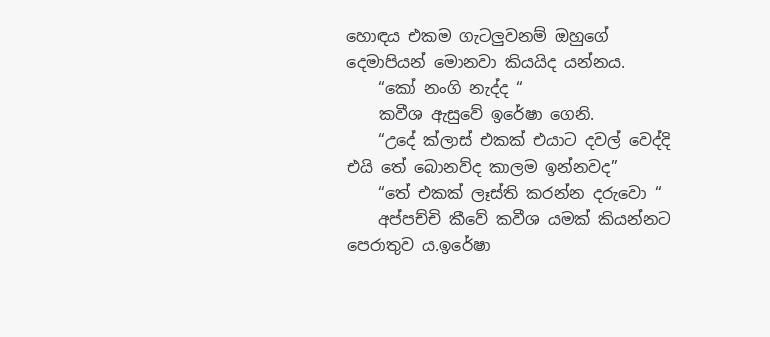හොඳය එකම ගැටලුවනම් ඔහුගේ දෙමාපියන් මොනවා කියයිද යන්නය.
    “කෝ නංගි නැද්ද “
    කවීශ ඇසුවේ ඉරේෂා ගෙනි.
    “උදේ ක්ලාස් එකක් එයාට දවල් වෙද්දි එයි තේ බොනව්ද කාලම ඉන්නවද”
    “තේ එකක් ලෑස්ති කරන්න දරුවො “
    අප්පච්චි කීවේ කවීශ යමක් කියන්නට පෙරාතුව ය.ඉරේෂා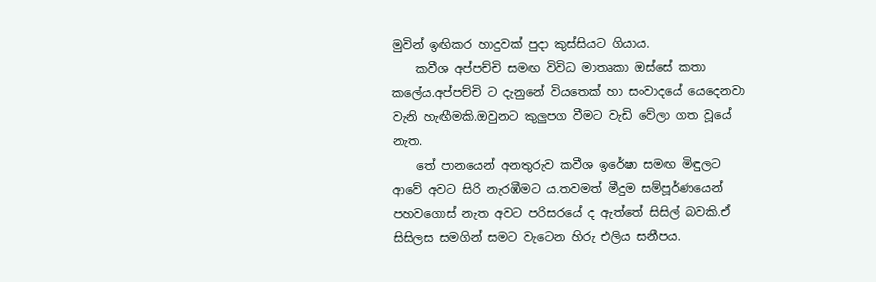මුවින් ඉඟිකර හාදුවක් පුදා කුස්සියට ගියාය.
    කවීශ අප්පච්චි සමඟ විවිධ මාතෘකා ඔස්සේ කතා කලේය.අප්පච්චි ට දැනුනේ වියතෙක් හා සංවාදයේ යෙදෙනවා වැනි හැඟීමකි.ඔවුනට කුලුපග වීමට වැඩි වේලා ගත වූයේ නැත.
    තේ පානයෙන් අනතුරුව කවීශ ඉරේෂා සමඟ මිඳුලට ආවේ අවට සිරි නැරඹීමට ය.තවමත් මීදුම සම්පූර්ණයෙන් පහවගොස් නැත අවට පරිසරයේ ද ඇත්තේ සිසිල් බවකි.ඒ සිසිලස සමගින් සමට වැටෙන හිරු එලිය සනීපය.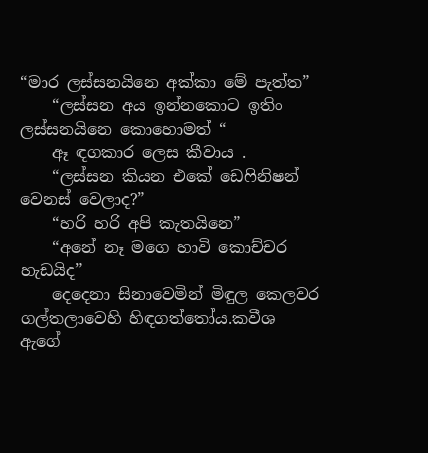“මාර ලස්සනයිනෙ අක්කා මේ පැත්ත”
    “ලස්සන අය ඉන්නකොට ඉතිං ලස්සනයිනෙ කොහොමත් “
    ඈ ඳගකාර ලෙස කීවාය .
    “ලස්සන කියන එකේ ඩෙෆිනිෂන් වෙනස් වෙලාද?”
    “හරි හරි අපි කැතයිනෙ”
    “අනේ නෑ මගෙ හාවි කොච්චර හැඩයිද”
    දෙදෙනා සිනාවෙමින් මිඳුල කෙලවර ගල්තලාවෙහි හිඳගත්තෝය.කවීශ ඇගේ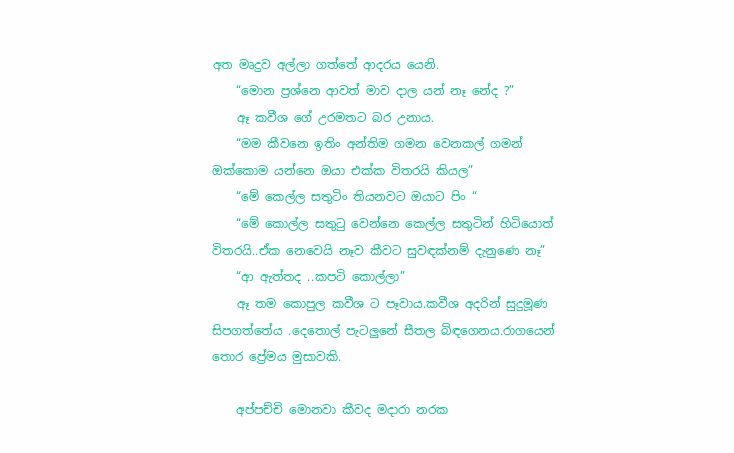අත මෘදුව අල්ලා ගත්තේ ආදරය යෙනි.
    “මොන ප්‍රශ්නෙ ආවත් මාව දාල යන් නෑ නේද ?”
    ඈ කවීශ ගේ උරමතට බර උනාය.
    “මම කීවනෙ ඉතිං අන්තිම ගමන වෙනකල් ගමන් ඔක්කොම යන්නෙ ඔයා එක්ක විතරයි කියල”
    “මේ කෙල්ල සතුටිං තියනවට ඔයාට පිං “
    “මේ කොල්ල සතුටු වෙන්නෙ කෙල්ල සතුටින් හිටියොත් විතරයි..ඒක නෙවෙයි නෑව කීවට සුවඳක්නම් දැනුණෙ නෑ”
    “ආ ඇත්තද ..කපටි කොල්ලා”
    ඈ තම කොපුල කවීශ ට පෑවාය.කවීශ අදරින් සුදුමූණ සිපගත්තේය .දෙතොල් පැටලුනේ සීතල බිඳගෙනය.රාගයෙන් තොර ප්‍රේමය මුසාවකි.

    අප්පච්චි මොනවා කීවද මදාරා නරක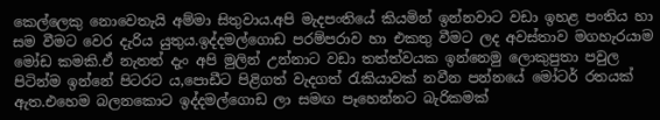කෙල්ලෙකු නොවෙතැයි අම්මා සිතුවාය.අපි මැදපංතියේ කියමින් ඉන්නවාට වඩා ඉහළ පංතිය හා සම වීමට වෙර දැරිය යුතුය.ඉද්දමල්ගොඩ පරම්පරාව හා එකතු වීමට ලද අවස්තාව මගහැරයාම මෝඩ කමකි.ඒ නැතත් දැං අපි මුලින් උන්නාට වඩා තත්ත්වයක ඉන්නෙමු ලොකුපුතා පවුල පිටින්ම ඉන්නේ පිටරට ය,පොඩීට පිළිගත් වැදගත් රැකියාවක් නවීන පන්නයේ මෝටර් රතයක් ඇත.එහෙම බලනකොට ඉද්දමල්ගොඩ ලා සමඟ පෑහෙන්නට බැරිකමක්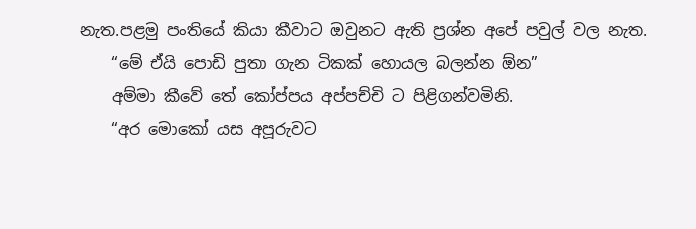නැත.පළමු පංතියේ කියා කීවාට ඔවුනට ඇති ප්‍රශ්න අපේ පවුල් වල නැත.
    “මේ ඒයි පොඩි පුතා ගැන ටිකක් හොයල බලන්න ඕන”
    අම්මා කීවේ තේ කෝප්පය අප්පච්චි ට පිළිගන්වමිනි.
    “අර මොකෝ යස අපූරුවට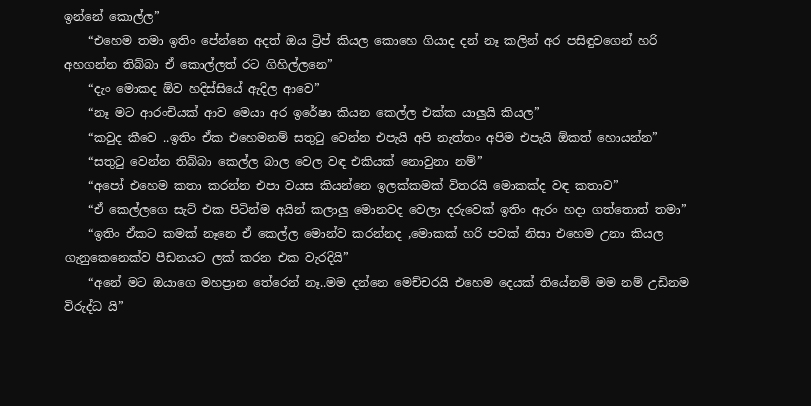ඉන්නේ කොල්ල”
    “එහෙම තමා ඉතිං පේන්නෙ අදත් ඔය ට්‍රිප් කියල කොහෙ ගියාද දන් නෑ කලින් අර පසිඳුවගෙන් හරි අහගන්න තිබ්බා ඒ කොල්ලත් රට ගිහිල්ලනෙ”
    “දැං මොකද ඕව හදිස්සියේ ඇදිල ආවෙ”
    “නෑ මට ආරංචියක් ආව මෙයා අර ඉරේෂා කියන කෙල්ල එක්ක යාලුයි කියල”
    “කවුද කීවෙ ..ඉතිං ඒක එහෙමනම් සතුටු වෙන්න එපැයි අපි නැත්තං අපිම එපැයි ඕකත් හොයන්න”
    “සතුටු වෙන්න තිබ්බා කෙල්ල බාල වෙල වඳ එකියක් නොවුනා නම්”
    “අපෝ එහෙම කතා කරන්න එපා වයස කියන්නෙ ඉලක්කමක් විතරයි මොකක්ද වඳ කතාව”
    “ඒ කෙල්ලගෙ සැට් එක පිටින්ම අයින් කලාලු මොනවද වෙලා දරුවෙක් ඉතිං ඇරං හදා ගත්තොත් තමා”
    “ඉතිං ඒකට කමක් නෑනෙ ඒ කෙල්ල මොන්ව කරන්නද ,මොකක් හරි පවක් නිසා එහෙම උනා කියල ගැනුකෙනෙක්ව පීඩනයට ලක් කරන එක වැරදියි”
    “අනේ මට ඔයාගෙ මහප්‍රාන තේරෙන් නෑ..මම දන්නෙ මෙච්චරයි එහෙම දෙයක් තියේනම් මම නම් උඩිනම විරුද්ධ යි”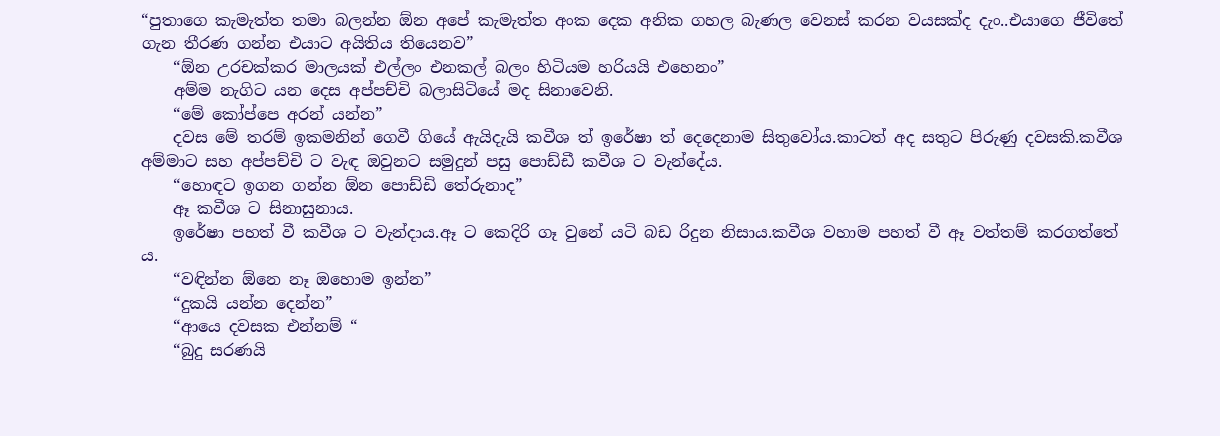“පුතාගෙ කැමැත්ත තමා බලන්න ඕන අපේ කැමැත්ත අංක දෙක අනික ගහල බැණල වෙනස් කරන වයසක්ද දැං..එයාගෙ ජීවිතේ ගැන තීරණ ගන්න එයාට අයිතිය තියෙනව”
    “ඕන උරචක්කර මාලයක් එල්ලං එනකල් බලං හිටියම හරියයි එහෙනං”
    අම්ම නැගිට යන දෙස අප්පච්චි බලාසිටියේ මද සිනාවෙනි.
    “මේ කෝප්පෙ අරන් යන්න”
    දවස මේ තරම් ඉකමනින් ගෙවී ගියේ ඇයිදැයි කවීශ ත් ඉරේෂා ත් දෙදෙනාම සිතුවෝය.කාටත් අද සතුට පිරුණු දවසකි.කවීශ අම්මාට සහ අප්පච්චි ට වැඳ ඔවුනට සමුදුන් පසු පොඩ්ඩී කවීශ ට වැන්දේය.
    “හොඳට ඉගන ගන්න ඕන පොඩ්ඩි තේරුනාද”
    ඈ කවීශ ට සිනාසුනාය.
    ඉරේෂා පහත් වී කවීශ ට වැන්දාය.ඈ ට කෙදිරි ගෑ වුනේ යටි බඩ රිදුන නිසාය.කවීශ වහාම පහත් වී ඈ වත්තම් කරගත්තේ ය.
    “වඳින්න ඕනෙ නෑ ඔහොම ඉන්න”
    “දුකයි යන්න දෙන්න”
    “ආයෙ දවසක එන්නම් “
    “බුදු සරණයි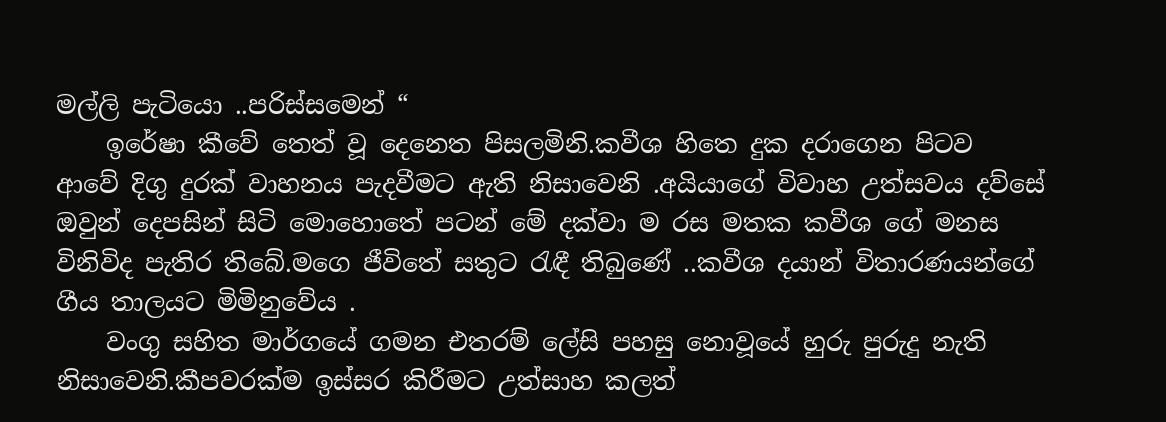මල්ලි පැටියො ..පරිස්සමෙන් “
    ඉරේෂා කීවේ තෙත් වූ දෙනෙත පිසලමිනි.කවීශ හිතෙ දුක දරාගෙන පිටව ආවේ දිගු දුරක් වාහනය පැදවීමට ඇති නිසාවෙනි .අයියාගේ විවාහ උත්සවය දව්සේ ඔවුන් දෙපසින් සිටි මොහොතේ පටන් මේ දක්වා ම රස මතක කවීශ ගේ මනස විනිවිද පැතිර තිබේ.මගෙ ජීවිතේ සතුට රැඳී තිබුණේ ..කවීශ දයාන් විතාරණයන්ගේ ගීය තාලයට මිමිනුවේය .
    වංගු සහිත මාර්ගයේ ගමන එතරම් ලේසි පහසු නොවූයේ හුරු පුරුදු නැති නිසාවෙනි.කීපවරක්ම ඉස්සර කිරීමට උත්සාහ කලත්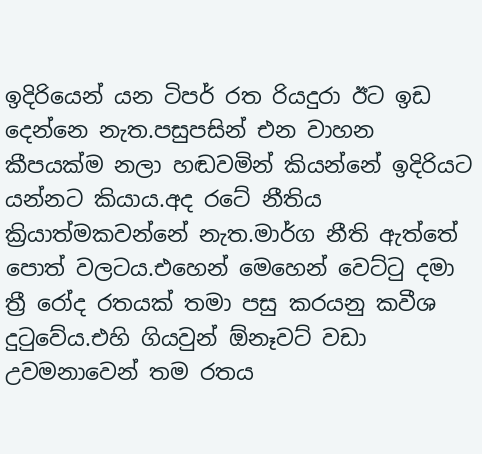ඉදිරියෙන් යන ටිපර් රත රියදුරා ඊට ඉඩ දෙන්නෙ නැත.පසුපසින් එන වාහන කීපයක්ම නලා හඬවමින් කියන්නේ ඉදිරියට යන්නට කියාය.අද රටේ නීතිය ක්‍රියාත්මකවන්නේ නැත.මාර්ග නීති ඇත්තේ පොත් වලටය.එහෙන් මෙහෙන් වෙට්ටු දමා ත්‍රී රෝද රතයක් තමා පසු කරයනු කවීශ දුටුවේය.එහි ගියවුන් ඕනෑවට් වඩා උවමනාවෙන් තම රතය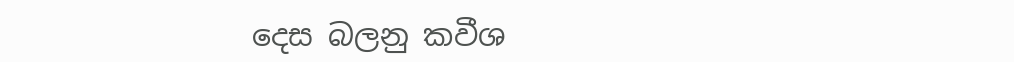දෙස බලනු කවීශ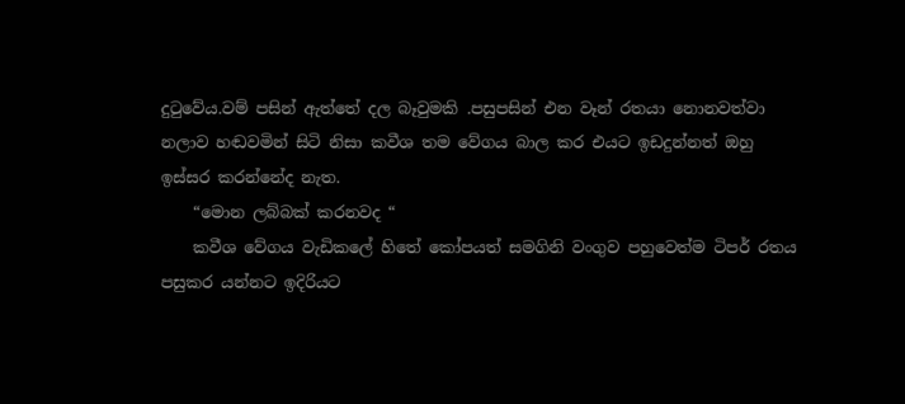දුටුවේය.වම් පසින් ඇත්තේ දල බෑවුමකි .පසුපසින් එන වෑන් රතයා නොනවත්වා නලාව හඬවමින් සිටි නිසා කවීශ තම වේගය බාල කර එයට ඉඩදුන්නත් ඔහු ඉස්සර කරන්නේද නැත.
    “මොන ලබ්බක් කරනවද “
    කවීශ වේගය වැඩිකලේ හිතේ කෝපයත් සමගිනි වංගුව පහුවෙත්ම ටිපර් රතය පසුකර යන්නට ඉදිරියට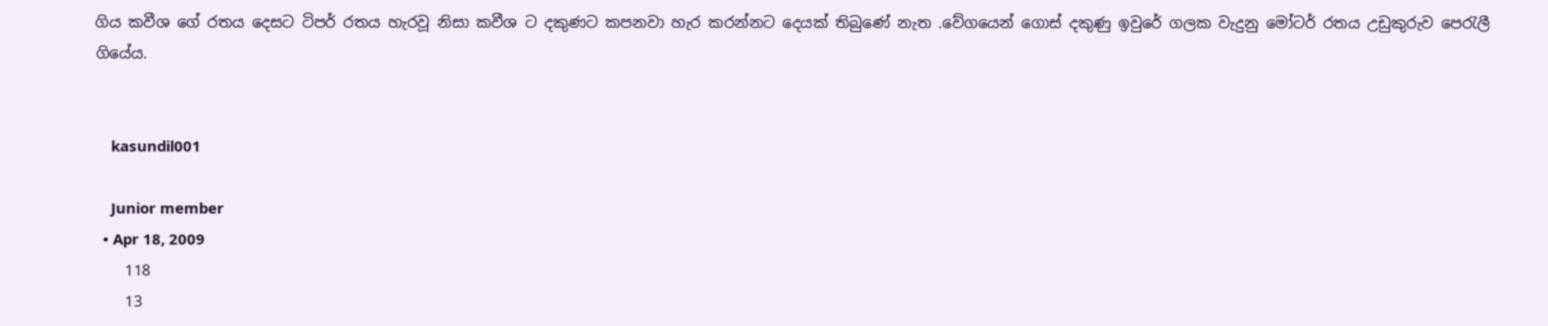ගිය කවීශ ගේ රතය දෙසට ටිපර් රතය හැරවූ නිසා කවීශ ට දකුණට කපනවා හැර කරන්නට දෙයක් තිබුණේ නැත .වේගයෙන් ගොස් දකුණු ඉවුරේ ගලක වැදුනු මෝටර් රතය උඩුකුරුව පෙරැලී ගියේය.


    kasundil001

    Junior member
  • Apr 18, 2009
    118
    13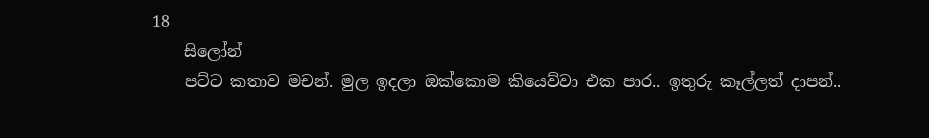18
    සිලෝන්
    පට්ට කතාව මචන්. මුල ඉදලා ඔක්කොම කියෙව්වා එක පාර.. ඉතුරු කෑල්ලත් දාපන්..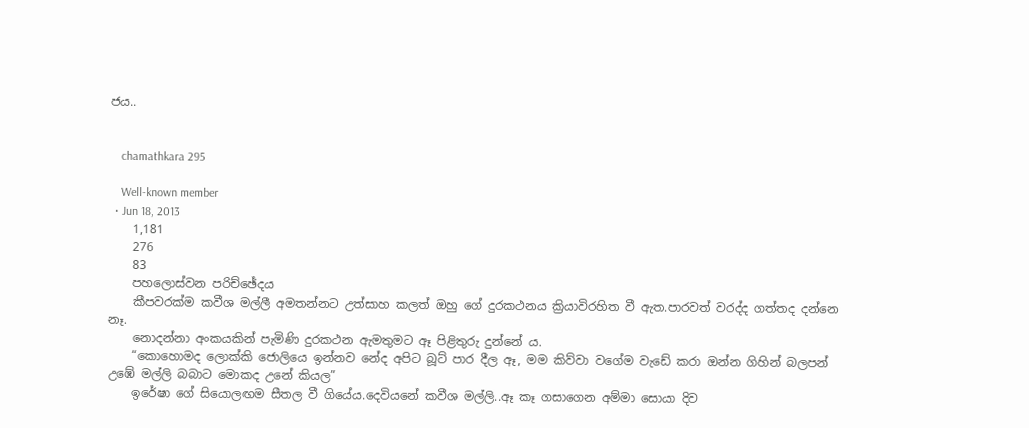ජය..


    chamathkara 295

    Well-known member
  • Jun 18, 2013
    1,181
    276
    83
    පහලොස්වන පරිච්ඡේදය
    කීපවරක්ම කවීශ මල්ලී අමතන්නට උත්සාහ කලත් ඔහු ගේ දුරකථනය ක්‍රියාවිරහිත වී ඇත.පාරවත් වරද්ද ගත්තද දන්නෙ නෑ.
    නොදන්නා අංකයකින් පැමිණි දුරකථන ඇමතුමට ඈ පිළිතුරු දුන්නේ ය.
    “කොහොමද ලොක්කි ජොලියෙ ඉන්නව නේද අපිට බූට් පාර දීල ඈ, මම කිව්වා වගේම වැඩේ කරා ඔන්න ගිහින් බලපන් උඹේ මල්ලි බබාට මොකද උනේ කියල”
    ඉරේෂා ගේ සියොලඟම සීතල වී ගියේය.දෙවියනේ කවීශ මල්ලි..ඈ කෑ ගසාගෙන අම්මා සොයා දිව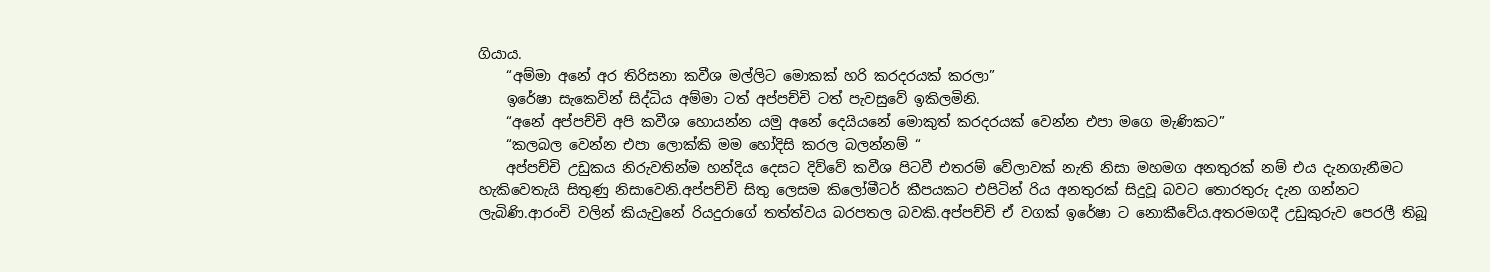ගියාය.
    “අම්මා අනේ අර තිරිසනා කවීශ මල්ලිට මොකක් හරි කරදරයක් කරලා”
    ඉරේෂා සැකෙවින් සිද්ධිය අම්මා ටත් අප්පච්චි ටත් පැවසුවේ ඉකිලමිනි.
    “අනේ අප්පච්චි අපි කවීශ හොයන්න යමු අනේ දෙයියනේ මොකුත් කරදරයක් වෙන්න එපා මගෙ මැණිකට”
    “කලබල වෙන්න එපා ලොක්කි මම හෝදිසි කරල බලන්නම් “
    අප්පච්චි උඩුකය නිරුවතින්ම හන්දිය දෙසට දිව්වේ කවීශ පිටවී එතරම් වේලාවක් නැති නිසා මහමග අනතුරක් නම් එය දැනගැනීමට හැකිවෙතැයි සිතුණු නිසාවෙනි.අප්පච්චි සිතු ලෙසම කිලෝමීටර් කීපයකට එපිටින් රිය අනතුරක් සිදුවූ බවට තොරතුරු දැන ගන්නට ලැබිණි.ආරංචි වලින් කියැවුනේ රියදුරාගේ තත්ත්වය බරපතල බවකි.අප්පච්චි ඒ වගක් ඉරේෂා ට නොකීවේය.අතරමගදී උඩුකුරුව පෙරලී තිබූ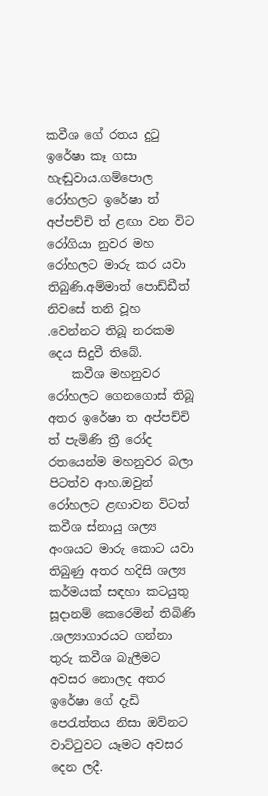කවීශ ගේ රතය දුටු ඉරේෂා කෑ ගසා හැඬුවාය.ගම්පොල රෝහලට ඉරේෂා ත් අප්පච්චි ත් ළඟා වන විට රෝගියා නුවර මහ රෝහලට මාරු කර යවා තිබුණි.අම්මාත් පොඩ්ඩීත් නිවසේ තනි වූහ .වෙන්නට තිබූ නරකම දෙය සිදුවී තිබේ.
    කවීශ මහනුවර රෝහලට ගෙනගොස් තිබූ අතර ඉරේෂා ත අප්පච්චි ත් පැමිණි ත්‍රී රෝද රතයෙන්ම මහනුවර බලා පිටත්ව ආහ.ඔවුන් රෝහලට ළඟාවන විටත් කවීශ ස්නායු ශල්‍ය අංශයට මාරු කොට යවා තිබුණු අතර හදිසි ශල්‍ය කර්මයක් සඳහා කටයුතු සූදානම් කෙරෙමින් තිබිණි .ශල්‍යාගාරයට ගන්නා තුරු කවීශ බැලීමට අවසර නොලද අතර ඉරේෂා ගේ දැඩි පෙරැත්තය නිසා ඔව්නට වාට්ටුවට යෑමට අවසර දෙන ලදී.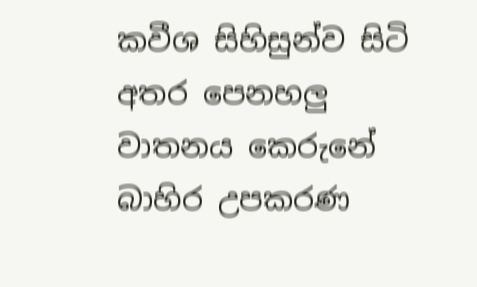කවීශ සිහිසුන්ව සිටි අතර පෙනහලු වාතනය කෙරුනේ බාහිර උපකරණ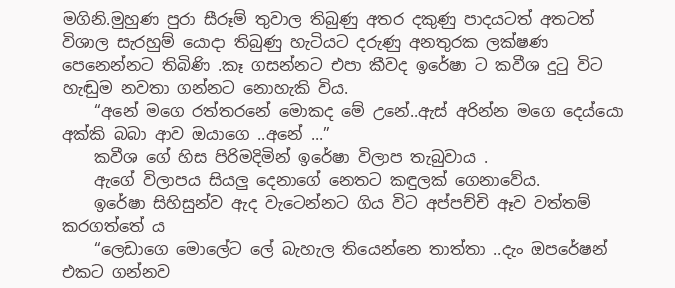මගිනි.මුහුණ පුරා සීරූම් තුවාල තිබුණු අතර දකුණු පාදයටත් අතටත් විශාල සැරහුම් යොදා තිබුණු හැටියට දරුණු අනතුරක ලක්ෂණ පෙනෙන්නට තිබිණි .කෑ ගසන්නට එපා කීවද ඉරේෂා ට කවීශ දුටු විට හැඬුම නවතා ගන්නට නොහැකි විය.
    “අනේ මගෙ රත්තරනේ මොකද මේ උනේ..ඇස් අරින්න මගෙ දෙය්යො අක්කි බබා ආව ඔයාගෙ ..අනේ ...”
    කවීශ ගේ හිස පිරිමදිමින් ඉරේෂා විලාප තැබුවාය .
    ඇගේ විලාපය සියලු දෙනාගේ නෙතට කඳුලක් ගෙනාවේය.
    ඉරේෂා සිහිසුන්ව ඇද වැටෙන්නට ගිය විට අප්පච්චි ඈව වත්තම් කරගත්තේ ය
    “ලෙඩාගෙ මොලේට ලේ බැහැල තියෙන්නෙ තාත්තා ..දැං ඔපරේෂන් එකට ගන්නව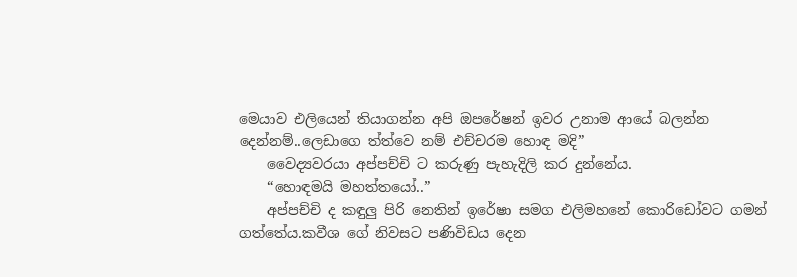මෙයාව එලියෙන් තියාගන්න අපි ඔපරේෂන් ඉවර උනාම ආයේ බලන්න දෙන්නම්..ලෙඩාගෙ ත්ත්වෙ නම් එච්චරම හොඳ මදි”
    වෛද්‍යවරයා අප්පච්චි ට කරුණු පැහැදිලි කර දුන්නේය.
    “හොඳමයි මහත්තයෝ..”
    අප්පච්චි ද කඳුලු පිරි නෙතින් ඉරේෂා සමග එලිමහනේ කොරිඩෝවට ගමන් ගත්තේය.කවීශ ගේ නිවසට පණිවිඩය දෙන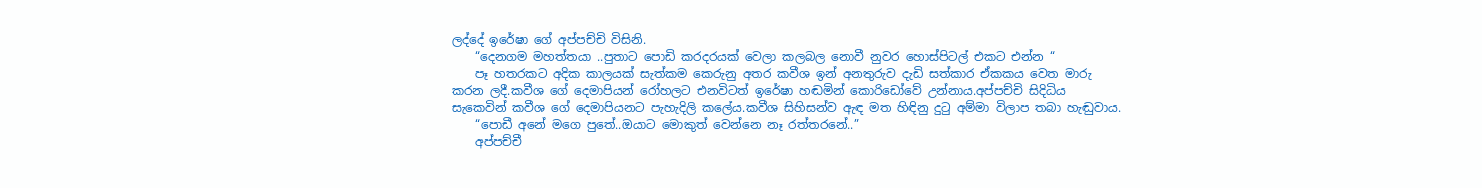ලද්දේ ඉරේෂා ගේ අප්පච්චි විසිනි.
    “දෙනගම මහත්තයා ..පුතාට පොඩි කරදරයක් වෙලා කලබල නොවී නුවර හොස්පිටල් එකට එන්න “
    පෑ හතරකට අදික කාලයක් සැත්කම කෙරුනු අතර කවීශ ඉන් අනතුරුව දැඩි සත්කාර ඒකකය වෙත මාරු කරන ලදී.කවීශ ගේ දෙමාපියන් රෝහලට එනවිටත් ඉරේෂා හඬමින් කොරිඩෝවේ උන්නාය.අප්පච්චි සිදිධිය සැකෙවින් කවීශ ගේ දෙමාපියනට පැහැදිලි කලේය.කවීශ සිහිසන්ව ඇඳ මත හිඳිනු දුටු අම්මා විලාප තබා හැඬුවාය.
    “පොඩී අනේ මගෙ පුතේ..ඔයාට මොකුත් වෙන්නෙ නෑ රත්තරනේ..”
    අප්පච්චී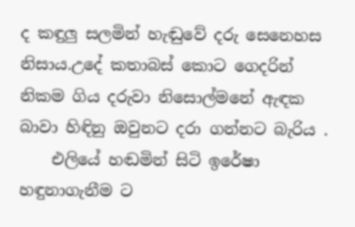ද කඳුලු සලමින් හැඬුවේ දරු සෙනෙහස නිසාය.උදේ කතාබස් කොට ගෙදරින් නිකම ගිය දරුවා නිසොල්මනේ ඇඳක බාවා හිඳිනු ඔවුනට දරා ගන්නට බැරිය .
    එලියේ හඬමින් සිටි ඉරේෂා හඳුනාගැනීම ට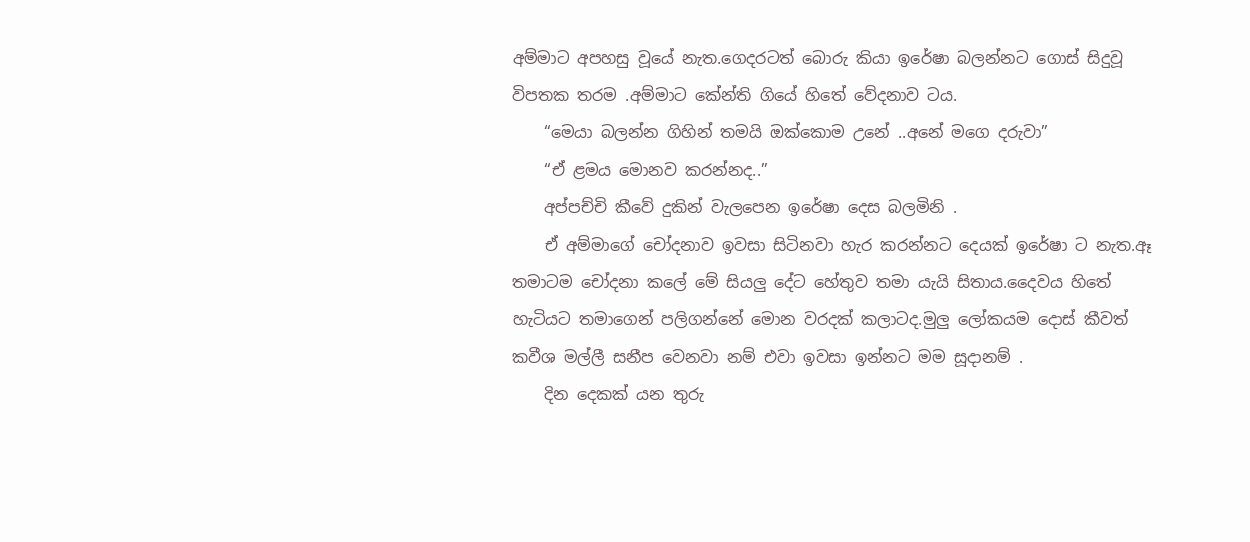අම්මාට අපහසු වූයේ නැත.ගෙදරටත් බොරු කියා ඉරේෂා බලන්නට ගොස් සිදුවූ විපතක තරම .අම්මාට කේන්ති ගියේ හිතේ වේදනාව ටය.
    “මෙයා බලන්න ගිහින් තමයි ඔක්කොම උනේ ..අනේ මගෙ දරුවා”
    “ඒ ළමය මොනව කරන්නද..”
    අප්පච්චි කීවේ දුකින් වැලපෙන ඉරේෂා දෙස බලමිනි .
    ඒ අම්මාගේ චෝදනාව ඉවසා සිටිනවා හැර කරන්නට දෙයක් ඉරේෂා ට නැත.ඈ තමාටම චෝදනා කලේ මේ සියලු දේට හේතුව තමා යැයි සිතාය.දෛවය හිතේ හැටියට තමාගෙන් පලිගන්නේ මොන වරදක් කලාටද.මුලු ලෝකයම දොස් කීවත් කවීශ මල්ලී සනීප වෙනවා නම් එවා ඉවසා ඉන්නට මම සූදානම් .
    දින දෙකක් යන තුරු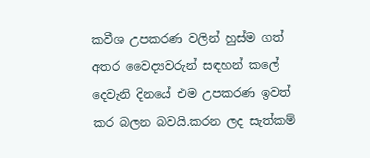කවීශ උපකරණ වලින් හුස්ම ගත් අතර වෛද්‍යවරුන් සඳහන් කලේ දෙවැනි දිනයේ එම උපකරණ ඉවත් කර බලන බවයි.කරන ලද සැත්කම්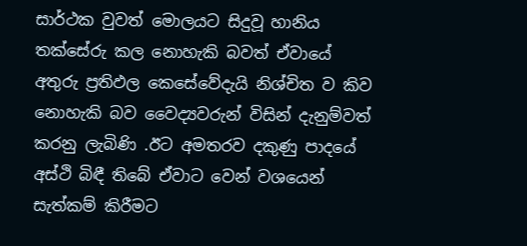සාර්ථක වුවත් මොලයට සිදුවූ හානිය තක්සේරු කල නොහැකි බවත් ඒවායේ අතුරු ප්‍රතිඵල කෙසේවේදැයි නිශ්චිත ව කිව නොහැකි බව වෛද්‍යවරුන් විසින් දැනුම්වත් කරනු ලැබිණි .ඊට අමතරව දකුණු පාදයේ අස්ථි බිඳී තිබේ ඒවාට වෙන් වශයෙන් සැත්කම් කිරීමට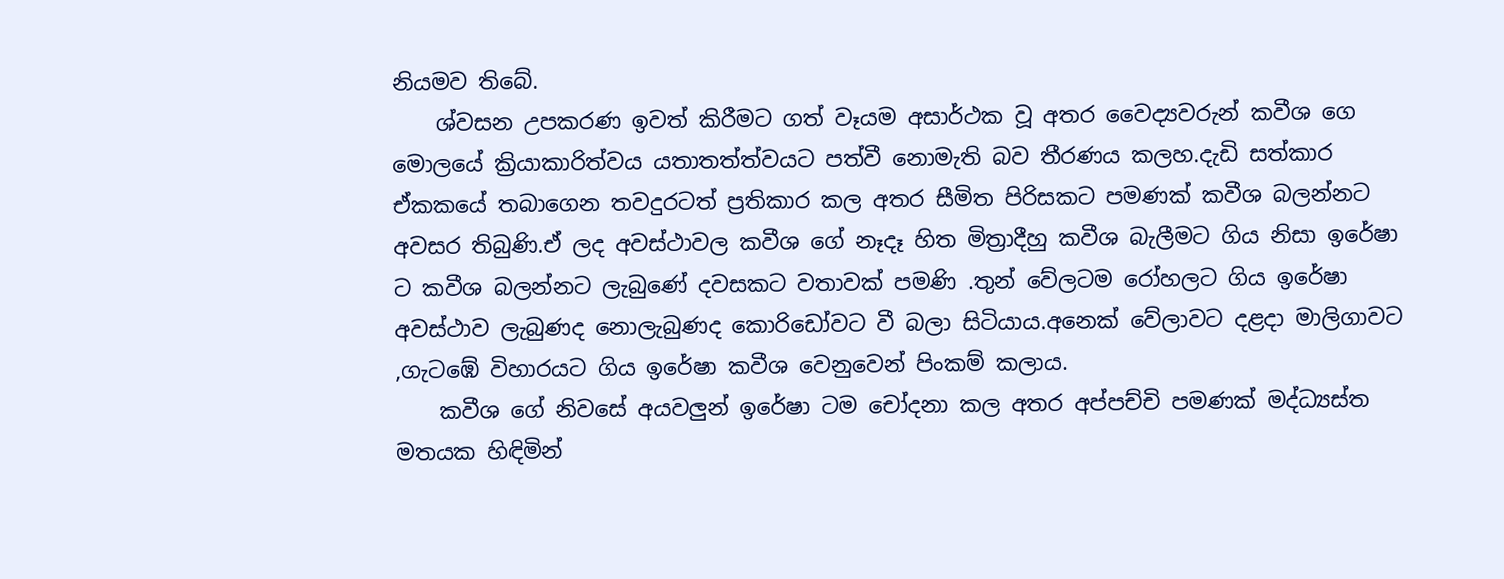නියමව තිබේ.
    ශ්වසන උපකරණ ඉවත් කිරීමට ගත් වෑයම අසාර්ථක වූ අතර වෛද්‍යවරුන් කවීශ ගෙ මොලයේ ක්‍රියාකාරිත්වය යතාතත්ත්වයට පත්වී නොමැති බව තීරණය කලහ.දැඩි සත්කාර ඒකකයේ තබාගෙන තවදුරටත් ප්‍රතිකාර කල අතර සීමිත පිරිසකට පමණක් කවීශ බලන්නට අවසර තිබුණි.ඒ ලද අවස්ථාවල කවීශ ගේ නෑදෑ හිත මිත්‍රාදීහු කවීශ බැලීමට ගිය නිසා ඉරේෂා ට කවීශ බලන්නට ලැබුණේ දවසකට වතාවක් පමණි .තුන් වේලටම රෝහලට ගිය ඉරේෂා අවස්ථාව ලැබුණද නොලැබුණද කොරිඩෝවට වී බලා සිටියාය.අනෙක් වේලාවට දළදා මාලිගාවට ,ගැටඹේ විහාරයට ගිය ඉරේෂා කවීශ වෙනුවෙන් පිංකම් කලාය.
    කවීශ ගේ නිවසේ අයවලුන් ඉරේෂා ටම චෝදනා කල අතර අප්පච්චි පමණක් මද්ධ්‍යස්ත මතයක හිඳිමින්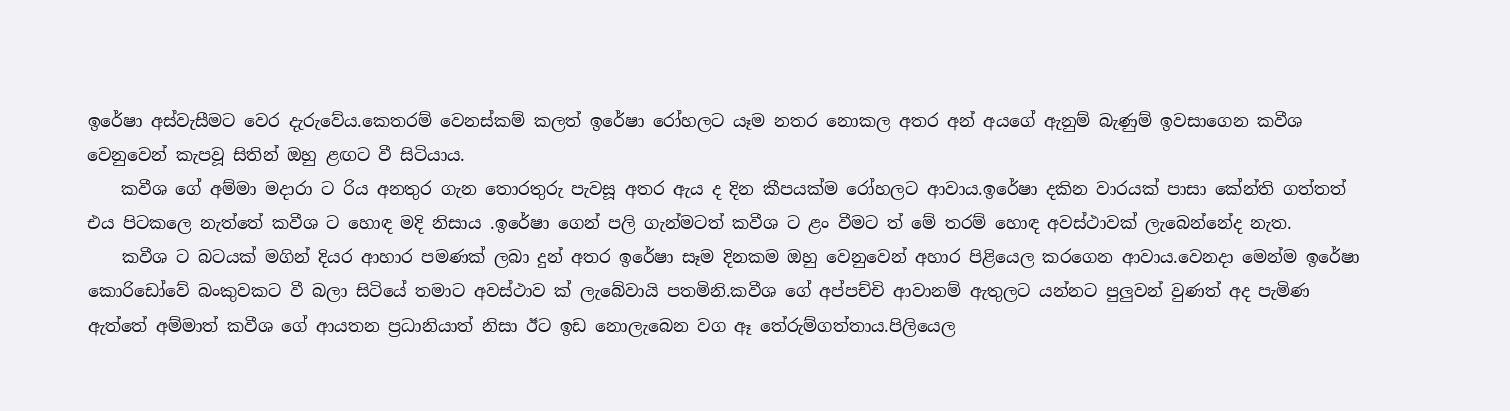ඉරේෂා අස්වැසීමට වෙර දැරුවේය.කෙතරම් වෙනස්කම් කලත් ඉරේෂා රෝහලට යෑම නතර නොකල අතර අන් අයගේ ඇනුම් බැණුම් ඉවසාගෙන කවීශ වෙනුවෙන් කැපවූ සිතින් ඔහු ළඟට වී සිටියාය.
    කවීශ ගේ අම්මා මදාරා ට රිය අනතුර ගැන තොරතුරු පැවසූ අතර ඇය ද දින කීපයක්ම රෝහලට ආවාය.ඉරේෂා දකින වාරයක් පාසා කේන්ති ගත්තත් එය පිටකලෙ නැත්තේ කවීශ ට හොඳ මදි නිසාය .ඉරේෂා ගෙන් පලි ගැන්මටත් කවීශ ට ළං වීමට ත් මේ තරම් හොඳ අවස්ථාවක් ලැබෙන්නේද නැත.
    කවීශ ට බටයක් මගින් දියර ආහාර පමණක් ලබා දුන් අතර ඉරේෂා සෑම දිනකම ඔහු වෙනුවෙන් අහාර පිළියෙල කරගෙන ආවාය.වෙනදා මෙන්ම ඉරේෂා කොරිඩෝවේ බංකුවකට වී බලා සිටියේ තමාට අවස්ථාව ක් ලැබේවායි පතමිනි.කවීශ ගේ අප්පච්චි ආවානම් ඇතුලට යන්නට පුලුවන් වුණත් අද පැමිණ ඇත්තේ අම්මාත් කවීශ ගේ ආයතන ප්‍රධානියාත් නිසා ඊට ඉඩ නොලැබෙන වග ඈ තේරුම්ගත්තාය.පිලියෙල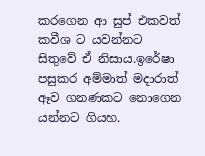කරගෙන ආ සුප් එකවත් කවීශ ට යවන්නට සිතුවේ ඒ නිසාය.ඉරේෂා පසුකර අම්මාත් මදාරාත් ඈව ගනණකට නොගෙන යන්නට ගියහ.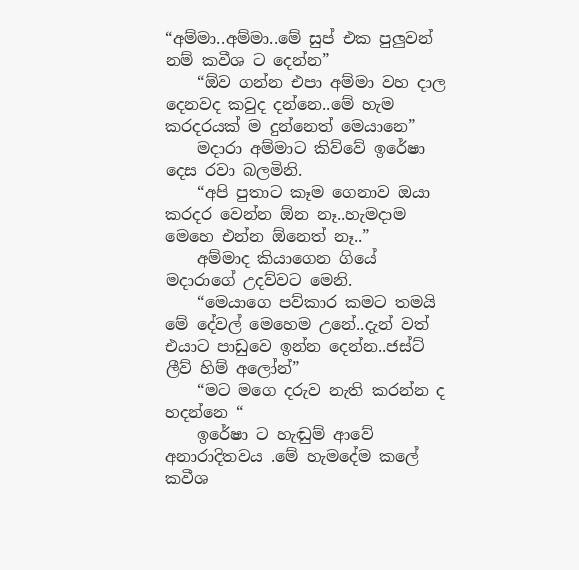“අම්මා..අම්මා..මේ සුප් එක පුලුවන් නම් කවීශ ට දෙන්න”
    “ඕව ගන්න එපා අම්මා වහ දාල දෙනවද කවුද දන්නෙ..මේ හැම කරදරයක් ම දුන්නෙත් මෙයානෙ”
    මදාරා අම්මාට කිව්වේ ඉරේෂා දෙස රවා බලමිනි.
    “අපි පුතාට කෑම ගෙනාව ඔයා කරදර වෙන්න ඕන නෑ..හැමදාම මෙහෙ එන්න ඕනෙත් නෑ..”
    අම්මාද කියාගෙන ගියේ මදාරාගේ උදව්වට මෙනි.
    “මෙයාගෙ පව්කාර කමට තමයි මේ දේවල් මෙහෙම උනේ..දැන් වත් එයාට පාඩුවෙ ඉන්න දෙන්න..ජස්ට් ලීව් හිම් අලෝන්”
    “මට මගෙ දරුව නැති කරන්න ද හදන්නෙ “
    ඉරේෂා ට හැඬුම් ආවේ අනාරාදිතවය .මේ හැමදේම කලේ කවීශ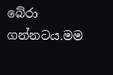බේරා ගන්නටය.මම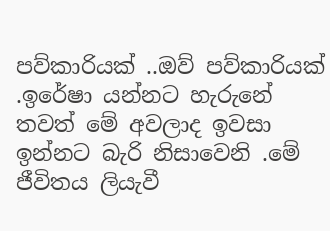පව්කාරියක් ..ඔව් පව්කාරියක් .ඉරේෂා යන්නට හැරුනේ තවත් මේ අවලාද ඉවසා ඉන්නට බැරි නිසාවෙනි .මේ ජීවිතය ලියැවී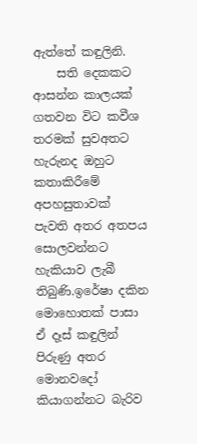ඇත්තේ කඳුලිනි.
    සති දෙකකට ආසන්න කාලයක් ගතවන විට කවීශ තරමක් සුවඅතට හැරුනද ඔහුට කතාකිරීමේ අපහසුතාවක් පැවති අතර අතපය සොලවන්නට හැකියාව ලැබී තිබුණි.ඉරේෂා දකින මොහොතක් පාසා ඒ දෑස් කඳුලින් පිරුණු අතර මොනවදෝ කියාගන්නට බැරිව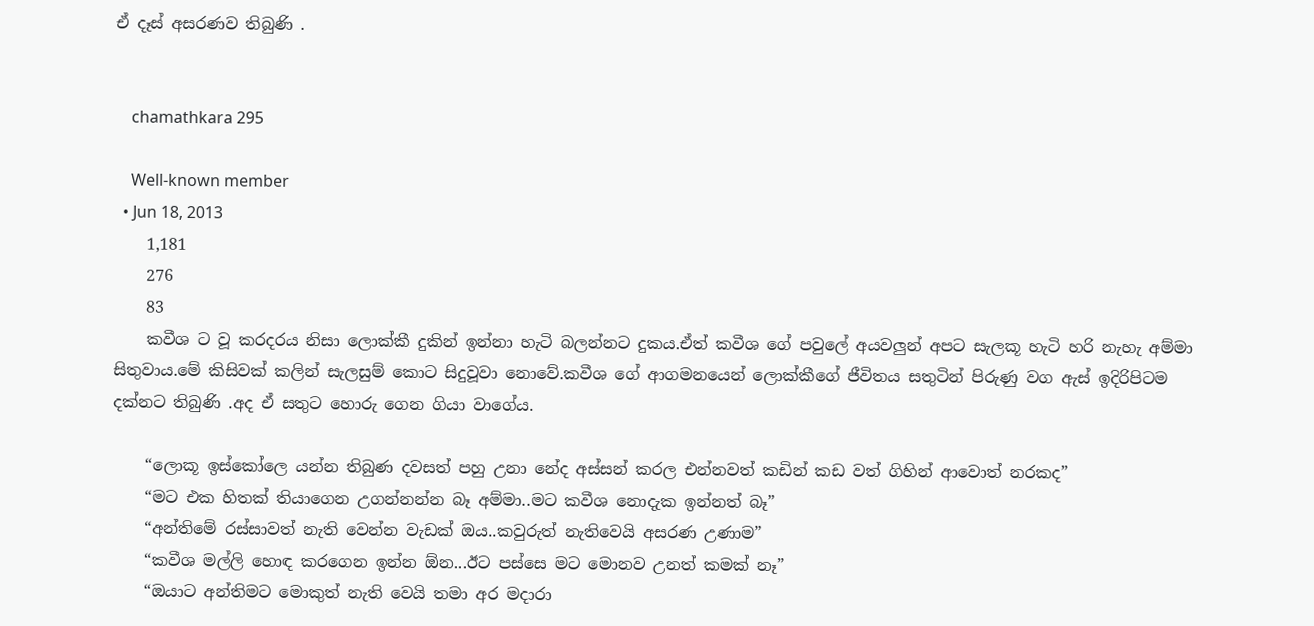ඒ දෑස් අසරණව තිබුණි .


    chamathkara 295

    Well-known member
  • Jun 18, 2013
    1,181
    276
    83
    කවීශ ට වූ කරදරය නිසා ලොක්කී දුකින් ඉන්නා හැටි බලන්නට දුකය.ඒත් කවීශ ගේ පවුලේ අයවලුන් අපට සැලකූ හැටි හරි නැහැ අම්මා සිතුවාය.මේ කිසිවක් කලින් සැලසුම් කොට සිදුවූවා නොවේ.කවීශ ගේ ආගමනයෙන් ලොක්කීගේ ජීවිතය සතුටින් පිරුණු වග ඇස් ඉදිරිපිටම දක්නට තිබුණි .අද ඒ සතුට හොරු ගෙන ගියා වාගේය.

    “ලොකූ ඉස්කෝලෙ යන්න තිබුණ දවසත් පහු උනා නේද අස්සන් කරල එන්නවත් කඩින් කඩ වත් ගිහින් ආවොත් නරකද”
    “මට එක හිතක් තියාගෙන උගන්නන්න බෑ අම්මා..මට කවීශ නොදැක ඉන්නත් බෑ”
    “අන්තිමේ රස්සාවත් නැති වෙන්න වැඩක් ඔය..කවුරුත් නැතිවෙයි අසරණ උණාම”
    “කවීශ මල්ලි හොඳ කරගෙන ඉන්න ඕන...ඊට පස්සෙ මට මොනව උනත් කමක් නෑ”
    “ඔයාට අන්තිමට මොකුත් නැති වෙයි තමා අර මදාරා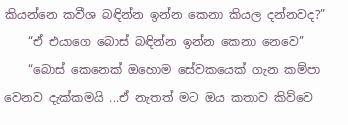කියන්නෙ කවීශ බඳින්න ඉන්න කෙනා කියල දන්නවද?”
    “ඒ එයාගෙ බොස් බඳින්න ඉන්න කෙනා නෙවෙ”
    “බොස් කෙනෙක් ඔහොම සේවකයෙක් ගැන කම්පා වෙනව දැක්කමයි ...ඒ නැතත් මට ඔය කතාව කිව්වෙ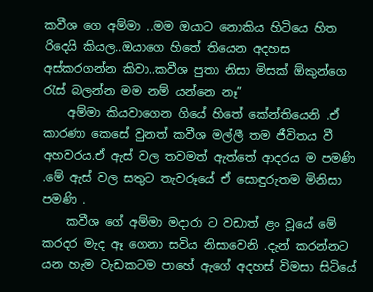කවීශ ගෙ අම්මා ..මම ඔයාට නොකිය හිටියෙ හිත රිදෙයි කියල..ඔයාගෙ හිතේ තියෙන අදහස අස්කරගන්න කිවා..කවීශ පුතා නිසා මිසක් ඕකුන්ගෙ රැස් බලන්න මම නම් යන්නෙ නෑ”
    අම්මා කියවාගෙන ගියේ හිතේ කේන්තියෙනි .ඒ කාරණා කෙසේ වුනත් කවීශ මල්ලී තම ජීවිතය වී අහවරය.ඒ ඇස් වල තවමත් ඇත්තේ ආදරය ම පමණි .මේ ඇස් වල සතුට තැවරූයේ ඒ සොඳුරුතම මිනිසා පමණි .
    කවීශ ගේ අම්මා මදාරා ට වඩාත් ළං වූයේ මේ කරදර මැද ඈ ගෙනා සවිය නිසාවෙනි .දැන් කරන්නට යන හැම වැඩකටම පාහේ ඇගේ අදහස් විමසා සිටියේ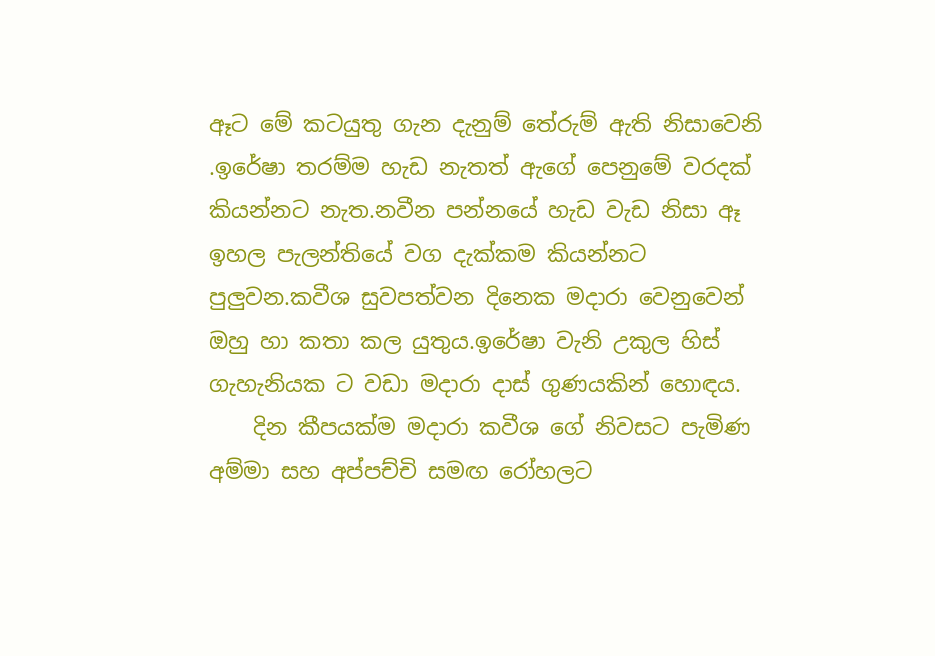ඈට මේ කටයුතු ගැන දැනුම් තේරුම් ඇති නිසාවෙනි .ඉරේෂා තරම්ම හැඩ නැතත් ඇගේ පෙනුමේ වරදක් කියන්නට නැත.නවීන පන්නයේ හැඩ වැඩ නිසා ඈ ඉහල පැලන්තියේ වග දැක්කම කියන්නට පුලුවන.කවීශ සුවපත්වන දිනෙක මදාරා වෙනුවෙන් ඔහු හා කතා කල යුතුය.ඉරේෂා වැනි උකුල හිස් ගැහැනියක ට වඩා මදාරා දාස් ගුණයකින් හොඳය.
    දින කීපයක්ම මදාරා කවීශ ගේ නිවසට පැමිණ අම්මා සහ අප්පච්චි සමඟ රෝහලට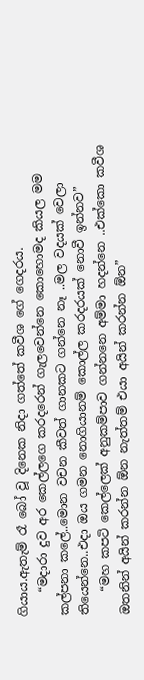ගියාය.ඇතැම් රෑ බෝ වූ දිනෙක නිදා ගත්තේ කවීශ ගේ ගෙදරය.
    “මදාරා දුව අර කෙල්ලගෙ කරදරෙන් ගැලවෙන්නෙ කොහොමද කියල මම කල්පනා කලේ..මොන වචන කීවත් ගානකට ගන්නෙ නෑ ..මල වදයක් වෙලා තියෙන්නෙ..එදා ඔය ගමන නොගියානම් කොල්ල කරදරයක් නොවී ඉන්නව”
    “මහ කපටි කෙල්ලෙක් අනුකම්පාව ගන්නනෙ අම්මා හදන්නෙ ..එක්කො කවීශ ඔතනින් අයින් කරන්න ඕන නැත්තම් එයා අයින් කරන්න ඕන”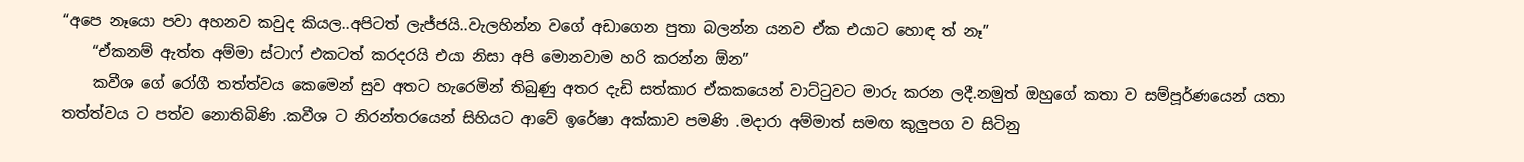“අපෙ නෑයො පවා අහනව කවුද කියල..අපිටත් ලැජ්ජයි..වැලහින්න වගේ අඩාගෙන පුතා බලන්න යනව ඒක එයාට හොඳ ත් නෑ”
    “ඒකනම් ඇත්ත අම්මා ස්ටාෆ් එකටත් කරදරයි එයා නිසා අපි මොනවාම හරි කරන්න ඕන”
    කවීශ ගේ රෝගී තත්ත්වය කෙමෙන් සුව අතට හැරෙමින් තිබුණු අතර දැඩි සත්කාර ඒකකයෙන් වාට්ටුවට මාරු කරන ලදී.නමුත් ඔහුගේ කතා ව සම්පූර්ණයෙන් යතා තත්ත්වය ට පත්ව නොතිබිණි .කවීශ ට නිරන්තරයෙන් සිහියට ආවේ ඉරේෂා අක්කාව පමණි .මදාරා අම්මාත් සමඟ කුලුපග ව සිටිනු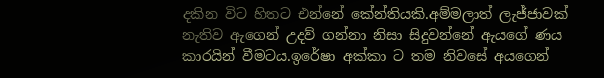දකින විට හිතට එන්නේ කේන්තියකි.අම්මලාත් ලැජ්ජාවක් නැතිව ඇගෙන් උදව් ගන්නා නිසා සිදුවන්නේ ඇයගේ ණය කාරයින් වීමටය.ඉරේෂා අක්කා ට තම නිවසේ අයගෙන්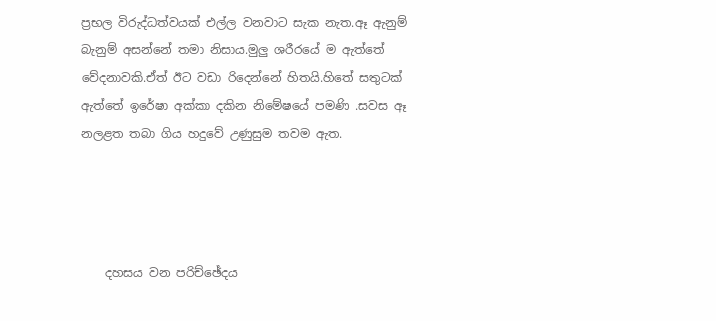ප්‍රභල විරුද්ධත්වයක් එල්ල වනවාට සැක නැත.ඈ ඇනුම් බැනුම් අසන්නේ තමා නිසාය.මුලු ශරීරයේ ම ඇත්තේ වේදනාවකි.ඒත් ඊට වඩා රිදෙන්නේ හිතයි.හිතේ සතුටක් ඇත්තේ ඉරේෂා අක්කා දකින නිමේෂයේ පමණි .සවස ඈ නලළත තබා ගිය හදුවේ උණුසුම තවම ඇත.




    දහසය වන පරිච්ඡේදය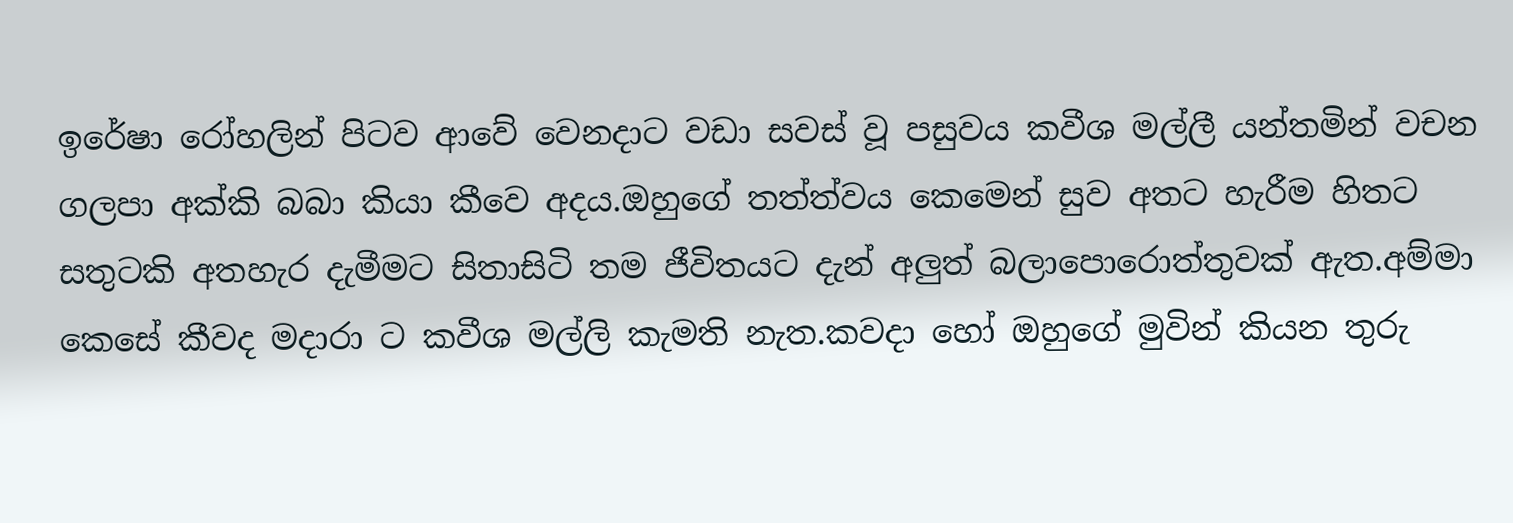ඉරේෂා රෝහලින් පිටව ආවේ වෙනදාට වඩා සවස් වූ පසුවය කවීශ මල්ලී යන්තමින් වචන ගලපා අක්කි බබා කියා කීවෙ අදය.ඔහුගේ තත්ත්වය කෙමෙන් සුව අතට හැරීම හිතට සතුටකි අතහැර දැමීමට සිතාසිටි තම ජීවිතයට දැන් අලුත් බලාපොරොත්තුවක් ඇත.අම්මා කෙසේ කීවද මදාරා ට කවීශ මල්ලි කැමති නැත.කවදා හෝ ඔහුගේ මුවින් කියන තුරු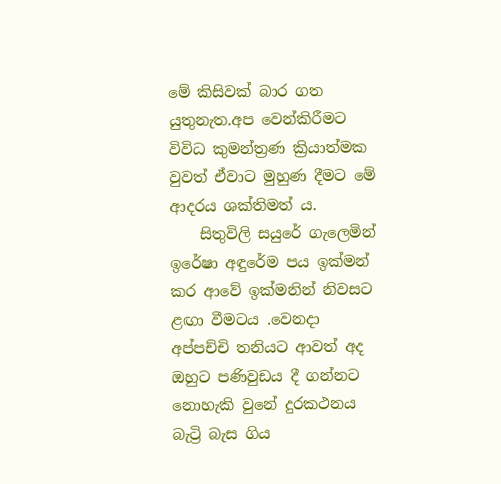මේ කිසිවක් බාර ගත යුතුනැත.අප වෙන්කිරීමට විවිධ කුමන්ත්‍රණ ක්‍රියාත්මක වුවත් ඒවාට මුහුණ දීමට මේ ආදරය ශක්තිමත් ය.
    සිතුවිලි සයුරේ ගැලෙමින් ඉරේෂා අඳුරේම පය ඉක්මන් කර ආවේ ඉක්මනින් නිවසට ළඟා වීමටය .වෙනදා අප්පච්චි තනියට ආවත් අද ඔහුට පණිවුඩය දී ගන්නට නොහැකි වුනේ දුරකථනය බැට්‍රි බැස ගිය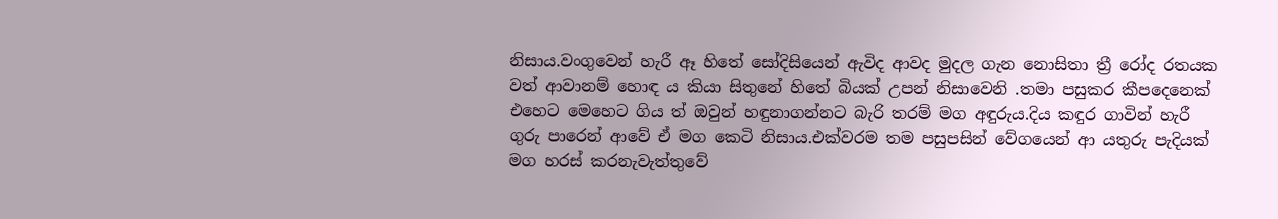නිසාය.වංගුවෙන් හැරී ඈ හිතේ සෝදිසියෙන් ඇවිද ආවද මුදල ගැන නොසිතා ත්‍රී රෝද රතයක වත් ආවානම් හොඳ ය කියා සිතුනේ හිතේ බියක් උපන් නිසාවෙනි .තමා පසුකර කීපදෙනෙක් එහෙට මෙහෙට ගිය ත් ඔවුන් හඳුනාගන්නට බැරි තරම් මග අඳුරුය.දිය කඳුර ගාවින් හැරී ගුරු පාරෙන් ආවේ ඒ මග කෙටි නිසාය.එක්වරම තම පසුපසින් වේගයෙන් ආ යතුරු පැදියක් මග හරස් කරනැවැත්තුවේ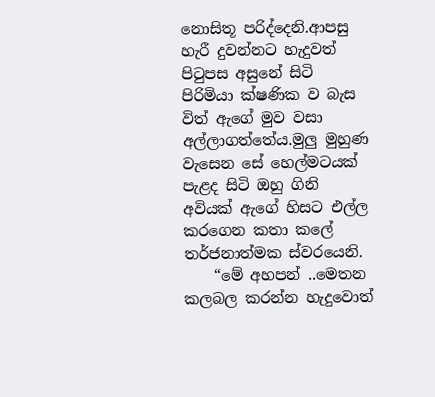නොසිතූ පරිද්දෙනි.ආපසු හැරී දුවන්නට හැදුවත් පිටුපස අසුනේ සිටි පිරිමියා ක්ෂණික ව බැස විත් ඇගේ මුව වසා අල්ලාගත්තේය.මුලු මුහුණ වැසෙන සේ හෙල්මටයක් පැළද සිටි ඔහු ගිනි අවියක් ඇගේ හිසට එල්ල කරගෙන කතා කලේ තර්ජනාත්මක ස්වරයෙනි.
    “මේ අහපන් ..මෙතන කලබල කරන්න හැදුවොත්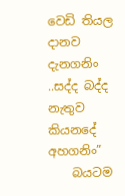වෙඩි තියල දානව දැනගනිං ..සද්ද බද්ද නැතුව කියනදේ අහගනිං”
    බයටම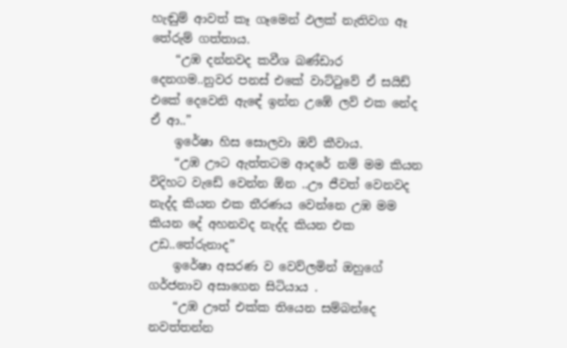හැඬුම් ආවත් කෑ ගෑමෙන් ඵලක් නැතිවග ඈ තේරුම් ගත්තාය.
    “උඹ දන්නවද කවීශ බණ්ඩාර දෙනගම..නුවර පනස් එකේ වාට්ටුවේ ඒ සයිඩ් එකේ දෙවෙනි ඇඳේ ඉන්න උඹේ ලව් එක නේද ඒ ආ..”
    ඉරේෂා හිස සොලවා ඔව් කීවාය.
    “උඹ ඌට ඇත්තටම ආදරේ නම් මම කියන විදිහට වැඩේ වෙන්න ඕන ..ඌ ජීවත් වෙනවද නැද්ද කියන එක තීරණය වෙන්නෙ උඹ මම කියන දේ අහනවද නැද්ද කියන එක උඩ..තේරුනාද”
    ඉරේෂා අසරණ ව වෙව්ලමින් ඔහුගේ ගර්ජනාව අසාගෙන සිටියාය .
    “උඹ ඌත් එක්ක තියෙන සම්බන්දෙ නවත්තන්න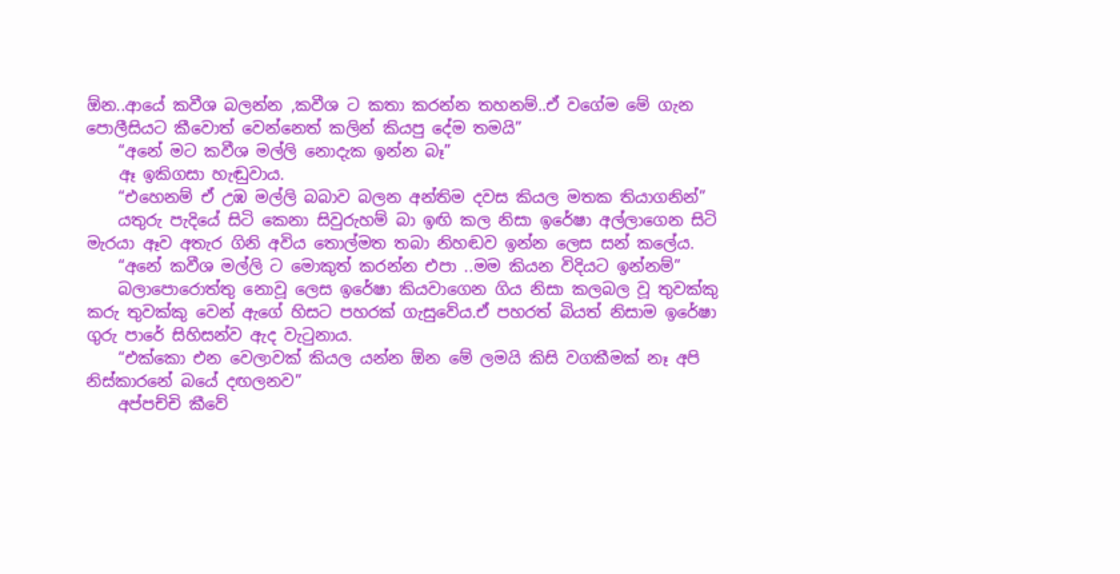ඕන..ආයේ කවීශ බලන්න ,කවීශ ට කතා කරන්න තහනම්..ඒ වගේම මේ ගැන පොලීසියට කීවොත් වෙන්නෙත් කලින් කියපු දේම තමයි”
    “අනේ මට කවීශ මල්ලි නොදැක ඉන්න බෑ”
    ඈ ඉකිගසා හැඬුවාය.
    “එහෙනම් ඒ උඹ මල්ලි බබාව බලන අන්තිම දවස කියල මතක තියාගනින්”
    යතුරු පැදියේ සිටි කෙනා සිවුරුහම් බා ඉඟි කල නිසා ඉරේෂා අල්ලාගෙන සිටි මැරයා ඈව අතැර ගිනි අවිය තොල්මත තබා නිහඬව ඉන්න ලෙස සන් කලේය.
    “අනේ කවීශ මල්ලි ට මොකුත් කරන්න එපා ..මම කියන විදියට ඉන්නම්”
    බලාපොරොත්තු නොවූ ලෙස ඉරේෂා කියවාගෙන ගිය නිසා කලබල වූ තුවක්කු කරු තුවක්කු වෙන් ඇගේ හිසට පහරක් ගැසුවේය.ඒ පහරත් බියත් නිසාම ඉරේෂා ගුරු පාරේ සිහිසන්ව ඇද වැටුනාය.
    “එක්කො එන වෙලාවක් කියල යන්න ඕන මේ ලමයි කිසි වගකීමක් නෑ අපි නිස්කාරනේ බයේ දඟලනව”
    අප්පච්චි කීවේ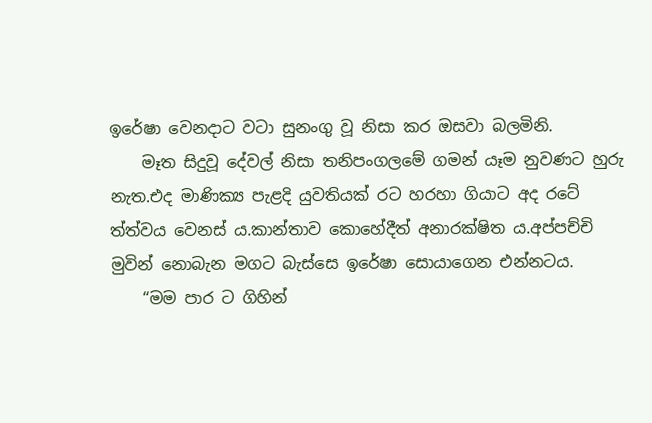ඉරේෂා වෙනදාට වටා සුනංගු වූ නිසා කර ඔසවා බලමිනි.
    මෑත සිදුවූ දේවල් නිසා තනිපංගලමේ ගමන් යෑම නුවණට හුරු නැත.එද මාණික්‍ය පැළදි යුවතියක් රට හරහා ගියාට අද රටේ ත්ත්වය වෙනස්‍ ය.කාන්තාව කොහේදීත් අනාරක්ෂිත ය.අප්පච්චි මුවින් නොබැන මගට බැස්සෙ ඉරේෂා සොයාගෙන එන්නටය.
    “මම පාර ට ගිහින්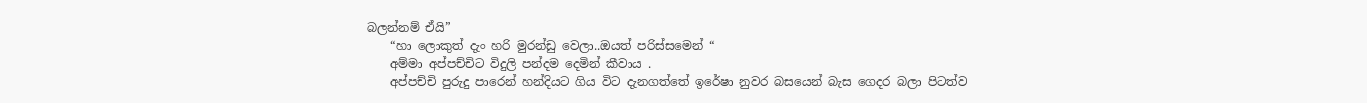බලන්නම් ඒයි”
    “හා ලොකුත් දැං හරි මුරන්ඩු වෙලා..ඔයත් පරිස්සමෙන් “
    අම්මා අප්පච්චිට විදුලි පන්දම දෙමින් කීවාය .
    අප්පච්චි පුරුදු පාරෙන් හන්දියට ගිය විට දැනගත්තේ ඉරේෂා නුවර බසයෙන් බැස ගෙදර බලා පිටත්ව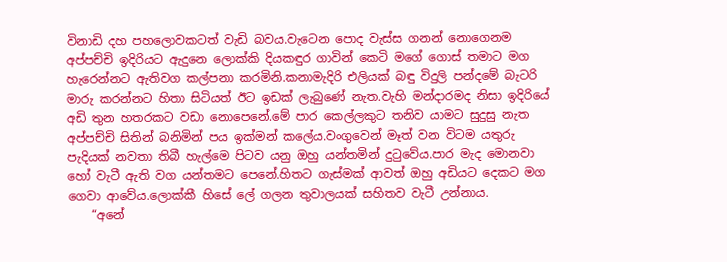විනාඩි දහ පහලොවකටත් වැඩි බවය.වැටෙන පොද වැස්ස ගනන් නොගෙනම අප්පච්චි ඉදිරියට ඇදුනෙ ලොක්කි දියකඳුර ගාවින් කෙටි මගේ ගොස් තමාට මග හැරෙන්නට ඇතිවග කල්පනා කරමිනි.කනාමැදිරි එලියක් බඳු විදුලි පන්දමේ බැටරි මාරු කරන්නට හිතා සිටියත් ඊට ඉඩක් ලැබුණේ නැත.වැහි මන්දාරමද නිසා ඉදිරියේ අඩි තුන හතරකට වඩා නොපෙනේ.මේ පාර කෙල්ලකුට තනිව යාමට සුදුසු නැත අප්පච්චි සිතින් බනිමින් පය ඉක්මන් කලේය.වංගුවෙන් මෑත් වන විටම යතුරු පැදියක් නවතා තිබී හැල්මෙ පිටව යනු ඔහු යන්තමින් දුටුවේය.පාර මැද මොනවා හෝ වැටී ඇති වග යන්තමට පෙනේ.හිතට ගැස්මක් ආවත් ඔහු අඩියට දෙකට මග ගෙවා ආවේය.ලොක්කී හිසේ ලේ ගලන තුවාලයක් සහිතව වැටී උන්නාය.
    “අනේ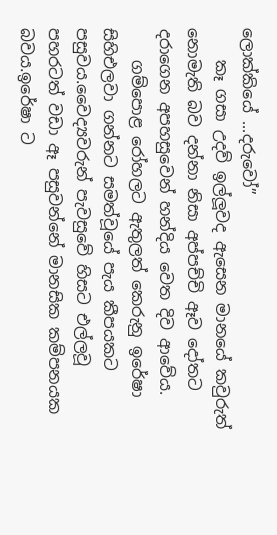ලොක්කියේ ...දරුවෝ”
    කෑ ගසා උදව් ඉල්ලූවද ඇසෙන මානයේ කවුරුත් නොමැති බව දන්නා නිසා අප්පච්චි ඈව දෝතට දරාගෙන අපහසුවෙන් හන්දිය වෙත දිව ආවේය.
    ගම්පොළ රෝහලට ඇතුලත් කෙරුනු ඉරේෂා සිහිඑලවා ගන්නට සමත්වූයේ පැය කීපයකට පසුවය.වෛද්‍යවරුන් පැවසුවේ හිසට එල්ලවූ පහරටත් වඩා ඈ පසුවන්නේ මානසික කම්පනයක බවය.ඉරේෂා ට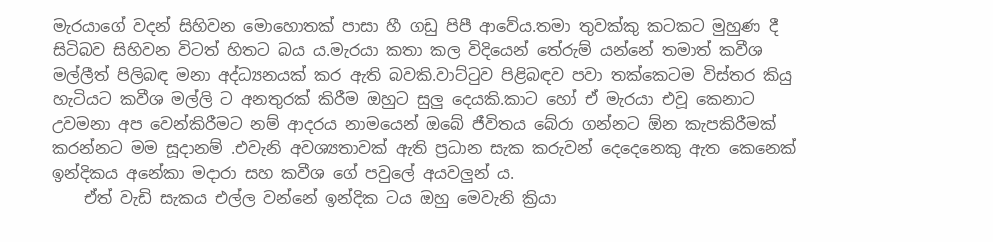මැරයාගේ වදන් සිහිවන මොහොතක් පාසා හී ගඩු පිපී ආවේය.තමා තුවක්කු කටකට මුහුණ දී සිටිබව සිහිවන විටත් හිතට බය ය.මැරයා කතා කල විදියෙන් තේරුම් යන්නේ තමාත් කවීශ මල්ලීත් පිලිබඳ මනා අද්ධ්‍යනයක් කර ඇති බවකි.වාට්ටුව පිළිබඳව පවා තක්කෙටම විස්තර කියු හැටියට කවීශ මල්ලි ට අනතුරක් කිරීම ඔහුට සුලු දෙයකි.කාට හෝ ඒ මැරයා එවූ කෙනාට උවමනා අප වෙන්කිරීමට නම් ආදරය නාමයෙන් ඔබේ ජීවිතය බේරා ගන්නට ඕන කැපකිරීමක් කරන්නට මම සූදානම් .එවැනි අවශ්‍යතාවක් ඇති ප්‍රධාන සැක කරුවන් දෙදෙනෙකු ඇත කෙනෙක් ඉන්දිකය අනේකා මදාරා සහ කවීශ ගේ පවුලේ අයවලුන්‍ ය.
    ඒත් වැඩි සැකය එල්ල වන්නේ ඉන්දික ටය ඔහු මෙවැනි ක්‍රියා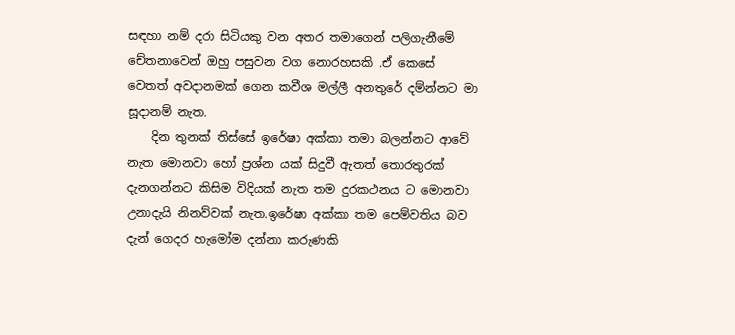සඳහා නම් දරා සිටියකු වන අතර තමාගෙන් පලිගැනීමේ චේතනාවෙන් ඔහු පසුවන වග නොරහසකි .ඒ කෙසේ වෙතත් අවදානමක් ගෙන කවීශ මල්ලී අනතුරේ දම්න්නට මා සූදානම් නැත.
    දින තුනක් තිස්සේ ඉරේෂා අක්කා තමා බලන්නට ආවේ නැත මොනවා හෝ ප්‍රශ්න යක් සිදුවී ඇතත් තොරතුරක් දැනගන්නට කිසිම විදියක් නැත තම දුරකථනය ට මොනවා උනාදැයි නිනව්වක් නැත.ඉරේෂා අක්කා තම පෙම්වතිය බව දැන් ගෙදර හැමෝම දන්නා කරුණකි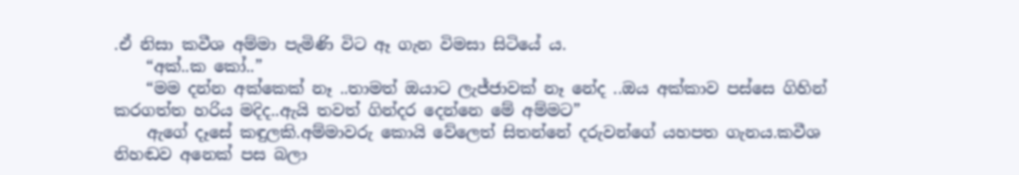.ඒ නිසා කවීශ අම්මා පැමිණි විට ඈ ගැන විමසා සිටියේ ය.
    “අක්..ක කෝ..”
    “මම දන්න අක්කෙක් නෑ ..තාමත් ඔයාට ලැජ්ජාවක් නෑ නේද ..ඔය අක්කාව පස්සෙ ගිහින් කරගත්ත හරිය මදිද..ඇයි තවත් ගින්දර දෙන්නෙ මේ අම්මට”
    ඇගේ දෑසේ කඳුලකි.අම්මාවරු කොයි වේලෙත් සිතන්නේ දරුවන්ගේ යහපත ගැනය.කවීශ නිහඬව අනෙක් පස බලා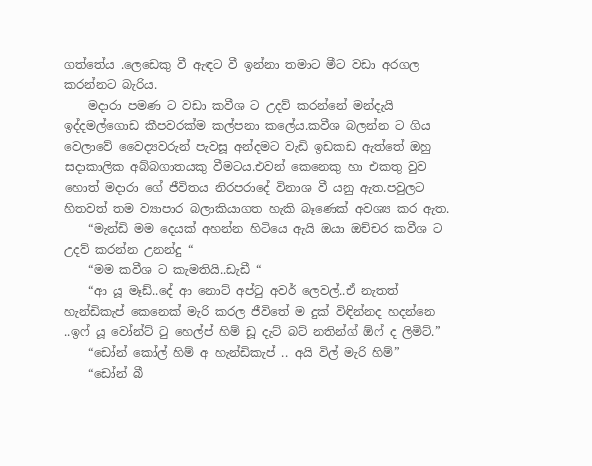ගත්තේය .ලෙඩෙකු වී ඇඳට වී ඉන්නා තමාට මීට වඩා අරගල කරන්නට බැරිය.
    මදාරා පමණ ට වඩා කවීශ ට උදව් කරන්නේ මන්දැයි ඉද්දමල්ගොඩ කීපවරක්ම කල්පනා කලේය.කවීශ බලන්න ට ගිය වෙලාවේ වෛද්‍යවරුන් පැවසූ අන්දමට වැඩි ඉඩකඩ ඇත්තේ ඔහු සදාකාලික අබ්බගාතයකු වීමටය.එවන් කෙනෙකු හා එකතු වුව හොත් මදාරා ගේ ජීවිතය නිරපරාදේ විනාශ වී යනු ඇත.පවුලට හිතවත් තම ව්‍යාපාර බලාකියාගත හැකි බෑණෙක් අවශ්‍ය කර ඇත.
    “මැන්ඩි මම දෙයක් අහන්න හිටියෙ ඇයි ඔයා ඔච්චර කවීශ ට උදව් කරන්න උනන්දු “
    “මම කවීශ ට කැමතියි..ඩැඩී “
    “ආ යූ මෑඩ්..දේ ආ නොට් අප්ටු අවර් ලෙවල්..ඒ නැතත් හැන්ඩිකැප් කෙනෙක් මැරි කරල ජීවිතේ ම දුක් විඳින්නද හදන්නෙ ..ඉෆ් යූ වෝන්ට් ටු හෙල්ප් හිම් ඩූ දැට් බට් නතින්ග් ඕෆ් ද ලිමිට්.”
    “ඩෝන් කෝල් හිම් අ හැන්ඩිකැප් .. අයි විල් මැරි හිම්”
    “ඩෝන් බී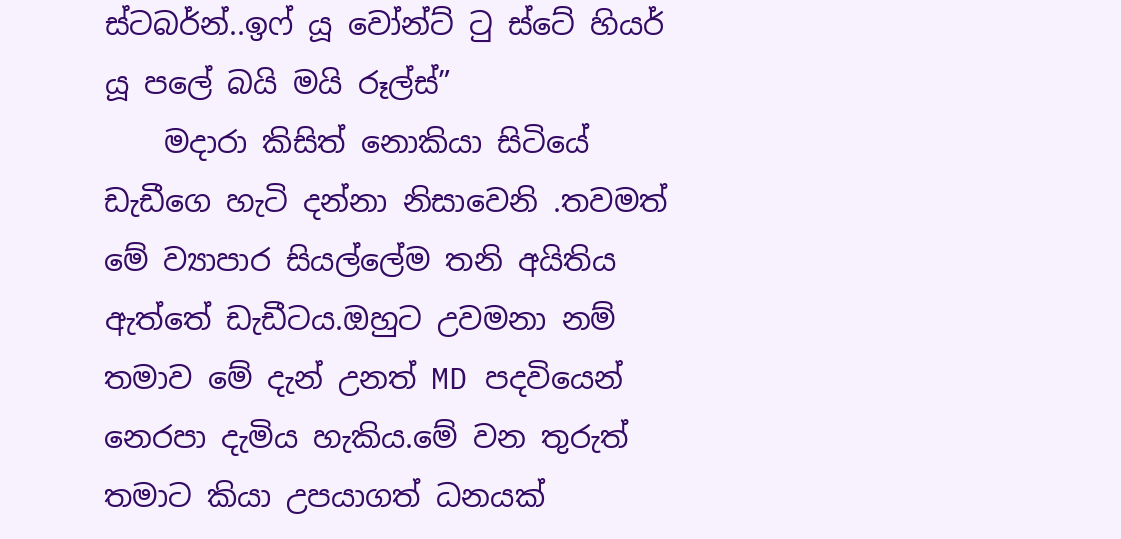ස්ටබර්න්..ඉෆ් යූ වෝන්ට් ටු ස්ටේ හියර් යූ පලේ බයි මයි රූල්ස්”
    මදාරා කිසිත් නොකියා සිටියේ ඩැඩීගෙ හැටි දන්නා නිසාවෙනි .තවමත් මේ ව්‍යාපාර සියල්ලේම තනි අයිතිය ඇත්තේ ඩැඩීටය.ඔහුට උවමනා නම් තමාව මේ දැන් උනත් MD පදවියෙන් නෙරපා දැමිය හැකිය.මේ වන තුරුත් තමාට කියා උපයාගත් ධනයක්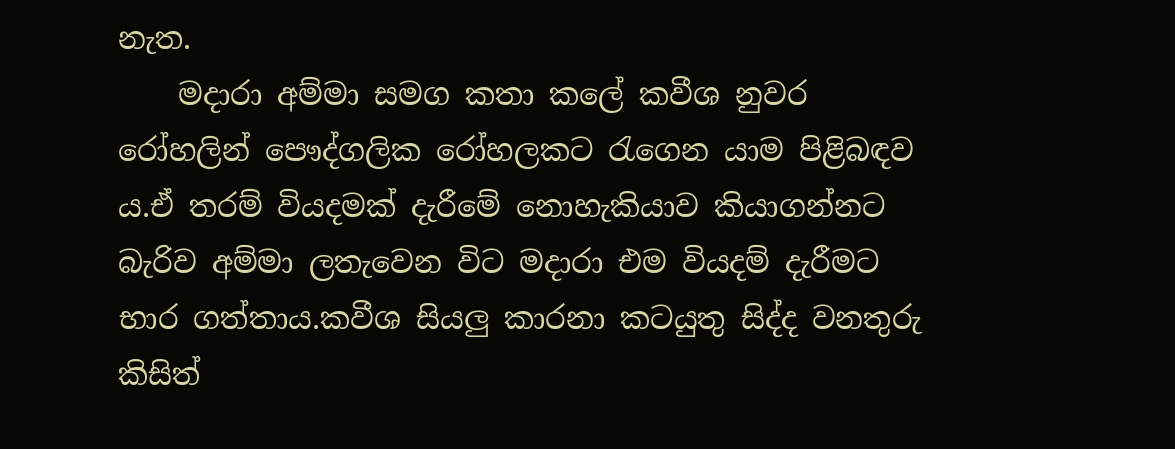නැත.
    මදාරා අම්මා සමග කතා කලේ කවීශ නුවර රෝහලින් පෞද්ගලික රෝහලකට රැගෙන යාම පිළිබඳව ය.ඒ තරම් වියදමක් දැරීමේ නොහැකියාව කියාගන්නට බැරිව අම්මා ලතැවෙන විට මදාරා එම වියදම් දැරීමට භාර ගත්තාය.කවීශ සියලු කාරනා කටයුතු සිද්ද වනතුරු කිසිත්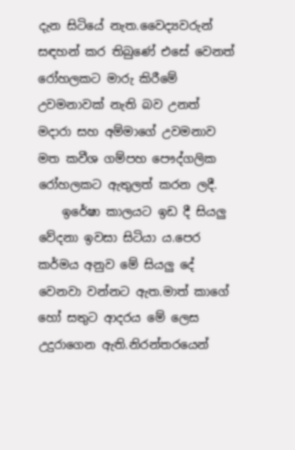දැන සිටියේ නැත.වෛද්‍යවරුන් සඳහන් කර තිබුණේ එසේ වෙනත් රෝහලකට මාරු කිරීමේ උවමනාවක් නැති බව උනත් මදාරා සහ අම්මාගේ උවමනාව මත කවීශ ගම්පහ පෞද්ගලික රෝහලකට ඇතුලත් කරන ලදී.
    ඉරේෂා කාලයට ඉඩ දී සියලු වේදනා ඉවසා සිටියා ය.පෙර කර්මය අනුව මේ සියලු දේ වෙනවා වන්නට ඇත.මාත් කාගේ හෝ සතුට ආදරය මේ ලෙස උදුරාගෙන ඇති.නිරන්තරයෙන්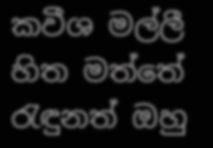කවීශ මල්ලී හිත මත්තේ රැඳුනත් ඔහු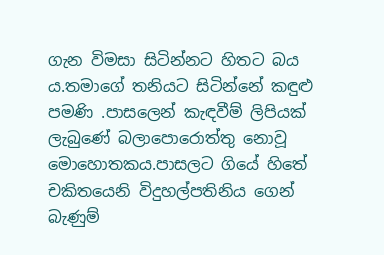ගැන විමසා සිටින්නට හිතට බය ය.තමාගේ තනියට සිටින්නේ කඳුළු පමණි .පාසලෙන් කැඳවීම් ලිපියක් ලැබුණේ බලාපොරොත්තු නොවූ මොහොතකය.පාසලට ගියේ හිතේ චකිතයෙනි විදුහල්පතිනිය ගෙන් බැණුම්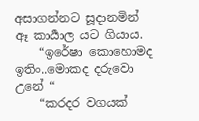අසාගන්නට සූදානමින් ඈ කාර්‍යාල යට ගියාය.
    “ඉරේෂා කොහොමද ඉතිං..මොකද දරුවො උනේ “
    “කරදර වගයක්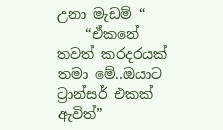උනා මැඩම් “
    “ඒකනේ තවත් කරදරයක් තමා මේ..ඔයාට ට්‍රාන්සර් එකක් ඇවිත්”